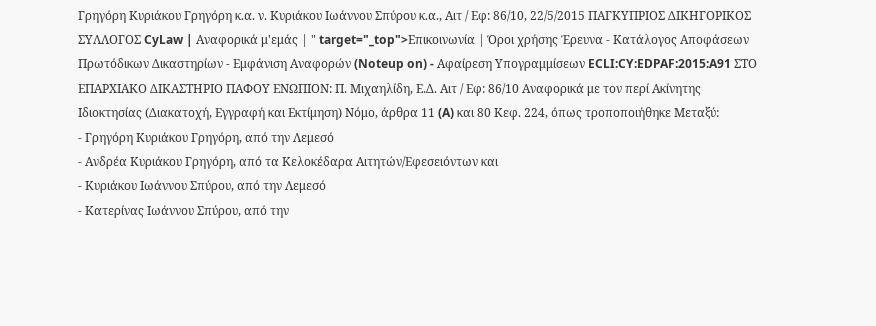Γρηγόρη Κυριάκου Γρηγόρη κ.α. ν. Κυριάκου Ιωάννου Σπύρου κ.α., Αιτ / Εφ: 86/10, 22/5/2015 ΠΑΓΚΥΠΡΙΟΣ ΔΙΚΗΓΟΡΙΚΟΣ ΣΥΛΛΟΓΟΣ CyLaw | Αναφορικά μ'εμάς | " target="_top">Επικοινωνία | Όροι χρήσης Έρευνα - Κατάλογος Αποφάσεων Πρωτόδικων Δικαστηρίων - Εμφάνιση Αναφορών (Noteup on) - Αφαίρεση Υπογραμμίσεων ECLI:CY:EDPAF:2015:A91 ΣΤΟ ΕΠΑΡΧΙΑΚΟ ΔΙΚΑΣΤΗΡΙΟ ΠΑΦΟΥ ΕΝΩΠΙΟΝ: Π. Μιχαηλίδη, Ε.Δ. Αιτ / Εφ: 86/10 Αναφορικά με τον περί Ακίνητης Ιδιοκτησίας (Διακατοχή, Εγγραφή και Εκτίμηση) Νόμο, άρθρα 11 (A) και 80 Κεφ. 224, όπως τροποποιήθηκε Μεταξύ:
- Γρηγόρη Κυριάκου Γρηγόρη, από την Λεμεσό
- Ανδρέα Κυριάκου Γρηγόρη, από τα Κελοκέδαρα Αιτητών/Εφεσειόντων και
- Κυριάκου Ιωάννου Σπύρου, από την Λεμεσό
- Κατερίνας Ιωάννου Σπύρου, από την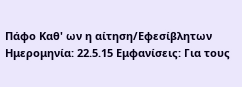Πάφο Καθ' ων η αίτηση/Εφεσίβλητων Ημερομηνία: 22.5.15 Εμφανίσεις: Για τους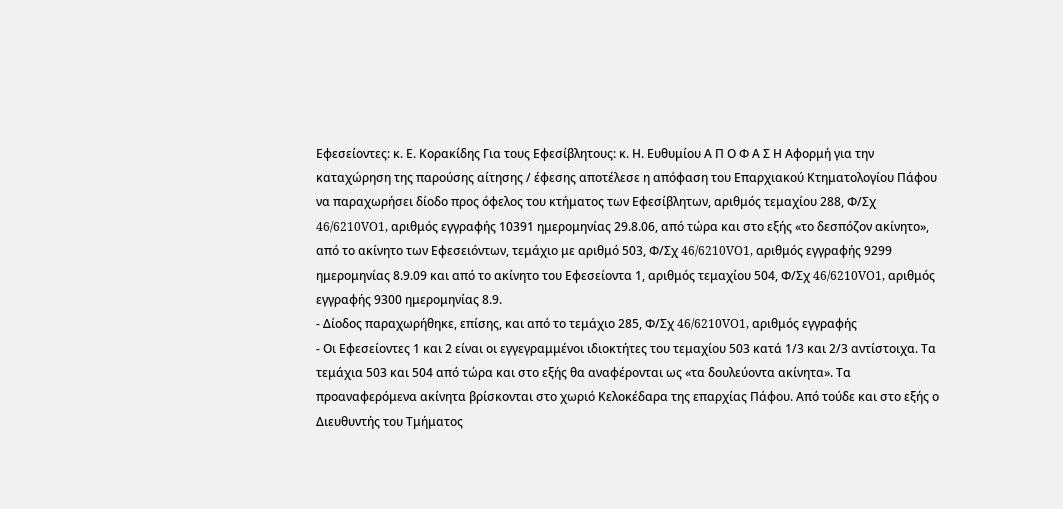Εφεσείοντες: κ. Ε. Κορακίδης Για τους Εφεσίβλητους: κ. Η. Ευθυμίου Α Π Ο Φ Α Σ Η Αφορμή για την καταχώρηση της παρούσης αίτησης / έφεσης αποτέλεσε η απόφαση του Επαρχιακού Κτηματολογίου Πάφου να παραχωρήσει δίοδο προς όφελος του κτήματος των Εφεσίβλητων, αριθμός τεμαχίου 288, Φ/Σχ 46/6210VO1, αριθμός εγγραφής 10391 ημερομηνίας 29.8.06, από τώρα και στο εξής «το δεσπόζον ακίνητο», από το ακίνητο των Εφεσειόντων, τεμάχιο με αριθμό 503, Φ/Σχ 46/6210VO1, αριθμός εγγραφής 9299 ημερομηνίας 8.9.09 και από το ακίνητο του Εφεσείοντα 1, αριθμός τεμαχίου 504, Φ/Σχ 46/6210VO1, αριθμός εγγραφής 9300 ημερομηνίας 8.9.
- Δίοδος παραχωρήθηκε, επίσης, και από το τεμάχιο 285, Φ/Σχ 46/6210VO1, αριθμός εγγραφής
- Οι Εφεσείοντες 1 και 2 είναι οι εγγεγραμμένοι ιδιοκτήτες του τεμαχίου 503 κατά 1/3 και 2/3 αντίστοιχα. Τα τεμάχια 503 και 504 από τώρα και στο εξής θα αναφέρονται ως «τα δουλεύοντα ακίνητα». Τα προαναφερόμενα ακίνητα βρίσκονται στο χωριό Κελοκέδαρα της επαρχίας Πάφου. Από τούδε και στο εξής ο Διευθυντής του Τμήματος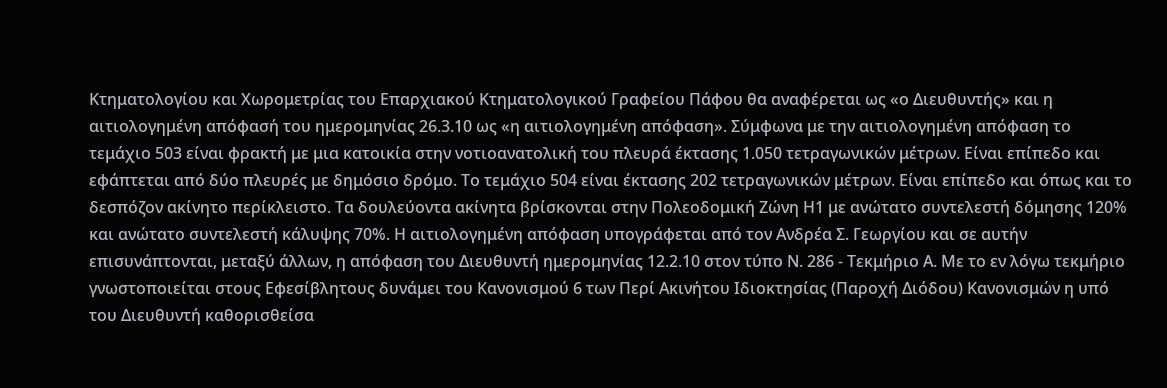Κτηματολογίου και Χωρομετρίας του Επαρχιακού Κτηματολογικού Γραφείου Πάφου θα αναφέρεται ως «ο Διευθυντής» και η αιτιολογημένη απόφασή του ημερομηνίας 26.3.10 ως «η αιτιολογημένη απόφαση». Σύμφωνα με την αιτιολογημένη απόφαση το τεμάχιο 503 είναι φρακτή με μια κατοικία στην νοτιοανατολική του πλευρά έκτασης 1.050 τετραγωνικών μέτρων. Είναι επίπεδο και εφάπτεται από δύο πλευρές με δημόσιο δρόμο. Το τεμάχιο 504 είναι έκτασης 202 τετραγωνικών μέτρων. Είναι επίπεδο και όπως και το δεσπόζον ακίνητο περίκλειστο. Τα δουλεύοντα ακίνητα βρίσκονται στην Πολεοδομική Ζώνη Η1 με ανώτατο συντελεστή δόμησης 120% και ανώτατο συντελεστή κάλυψης 70%. Η αιτιολογημένη απόφαση υπογράφεται από τον Ανδρέα Σ. Γεωργίου και σε αυτήν επισυνάπτονται, μεταξύ άλλων, η απόφαση του Διευθυντή ημερομηνίας 12.2.10 στον τύπο Ν. 286 - Τεκμήριο Α. Με το εν λόγω τεκμήριο γνωστοποιείται στους Εφεσίβλητους δυνάμει του Κανονισμού 6 των Περί Ακινήτου Ιδιοκτησίας (Παροχή Διόδου) Κανονισμών η υπό του Διευθυντή καθορισθείσα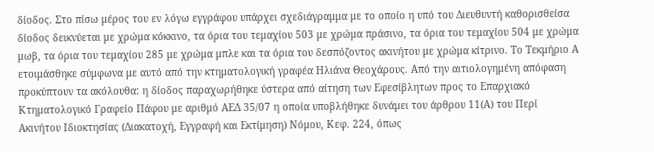δίοδος. Στο πίσω μέρος του εν λόγω εγγράφου υπάρχει σχεδιάγραμμα με το οποίο η υπό του Διευθυντή καθορισθείσα δίοδος δεικνύεται με χρώμα κόκκινο, τα όρια του τεμαχίου 503 με χρώμα πράσινο, τα όρια του τεμαχίου 504 με χρώμα μωβ, τα όρια του τεμαχίου 285 με χρώμα μπλε και τα όρια του δεσπόζοντος ακινήτου με χρώμα κίτρινο. Το Τεκμήριο Α ετοιμάσθηκε σύμφωνα με αυτό από την κτηματολογική γραφέα Ηλιάνα Θεοχάρους. Από την αιτιολογημένη απόφαση προκύπτουν τα ακόλουθα: η δίοδος παραχωρήθηκε ύστερα από αίτηση των Εφεσίβλητων προς το Επαρχιακό Κτηματολογικό Γραφείο Πάφου με αριθμό ΑΕΔ 35/07 η οποία υποβλήθηκε δυνάμει του άρθρου 11(Α) του Περί Ακινήτου Ιδιοκτησίας (Διακατοχή, Εγγραφή και Εκτίμηση) Νόμου, Κεφ. 224, όπως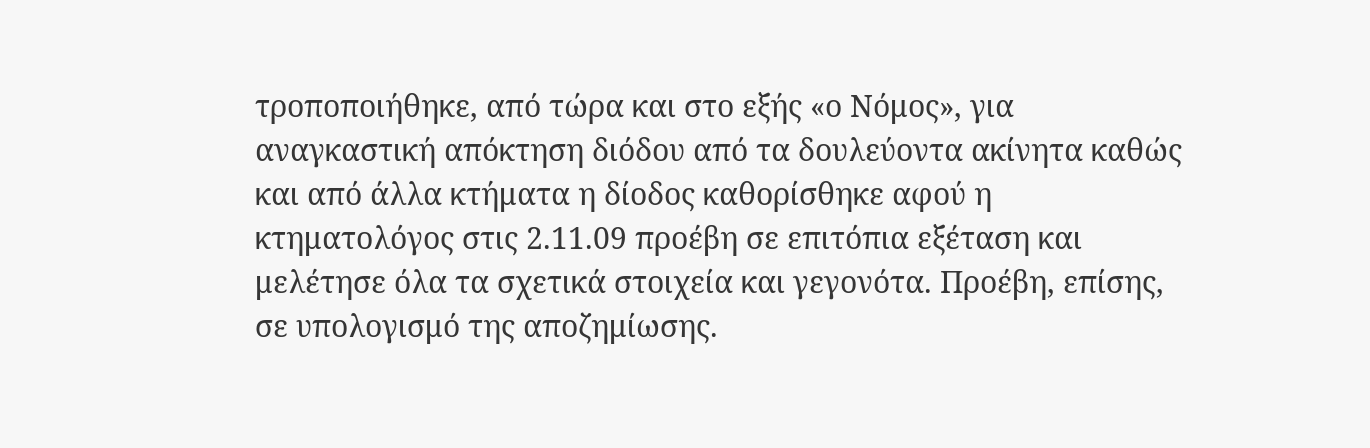τροποποιήθηκε, από τώρα και στο εξής «ο Νόμος», για αναγκαστική απόκτηση διόδου από τα δουλεύοντα ακίνητα καθώς και από άλλα κτήματα η δίοδος καθορίσθηκε αφού η κτηματολόγος στις 2.11.09 προέβη σε επιτόπια εξέταση και μελέτησε όλα τα σχετικά στοιχεία και γεγονότα. Προέβη, επίσης, σε υπολογισμό της αποζημίωσης.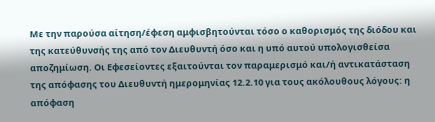Με την παρούσα αίτηση/έφεση αμφισβητούνται τόσο ο καθορισμός της διόδου και της κατεύθυνσής της από τον Διευθυντή όσο και η υπό αυτού υπολογισθείσα αποζημίωση. Οι Εφεσείοντες εξαιτούνται τον παραμερισμό και/ή αντικατάσταση της απόφασης του Διευθυντή ημερομηνίας 12.2.10 για τους ακόλουθους λόγους: η απόφαση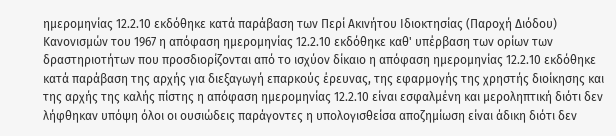ημερομηνίας 12.2.10 εκδόθηκε κατά παράβαση των Περί Ακινήτου Ιδιοκτησίας (Παροχή Διόδου) Κανονισμών του 1967 η απόφαση ημερομηνίας 12.2.10 εκδόθηκε καθ' υπέρβαση των ορίων των δραστηριοτήτων που προσδιορίζονται από το ισχύον δίκαιο η απόφαση ημερομηνίας 12.2.10 εκδόθηκε κατά παράβαση της αρχής για διεξαγωγή επαρκούς έρευνας, της εφαρμογής της χρηστής διοίκησης και της αρχής της καλής πίστης η απόφαση ημερομηνίας 12.2.10 είναι εσφαλμένη και μεροληπτική διότι δεν λήφθηκαν υπόψη όλοι οι ουσιώδεις παράγοντες η υπολογισθείσα αποζημίωση είναι άδικη διότι δεν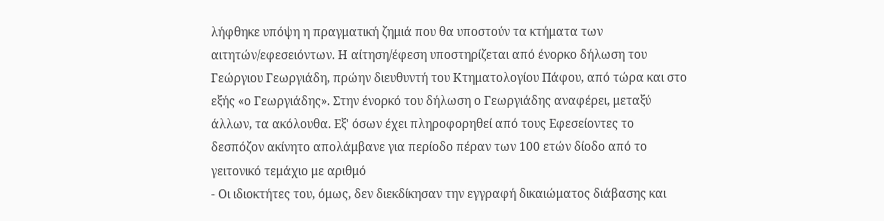λήφθηκε υπόψη η πραγματική ζημιά που θα υποστούν τα κτήματα των αιτητών/εφεσειόντων. Η αίτηση/έφεση υποστηρίζεται από ένορκο δήλωση του Γεώργιου Γεωργιάδη, πρώην διευθυντή του Κτηματολογίου Πάφου, από τώρα και στο εξής «ο Γεωργιάδης». Στην ένορκό του δήλωση ο Γεωργιάδης αναφέρει, μεταξύ άλλων, τα ακόλουθα. Εξ' όσων έχει πληροφορηθεί από τους Εφεσείοντες το δεσπόζον ακίνητο απολάμβανε για περίοδο πέραν των 100 ετών δίοδο από το γειτονικό τεμάχιο με αριθμό
- Οι ιδιοκτήτες του, όμως, δεν διεκδίκησαν την εγγραφή δικαιώματος διάβασης και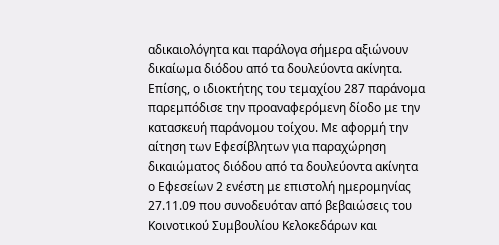αδικαιολόγητα και παράλογα σήμερα αξιώνουν δικαίωμα διόδου από τα δουλεύοντα ακίνητα. Επίσης, ο ιδιοκτήτης του τεμαχίου 287 παράνομα παρεμπόδισε την προαναφερόμενη δίοδο με την κατασκευή παράνομου τοίχου. Με αφορμή την αίτηση των Εφεσίβλητων για παραχώρηση δικαιώματος διόδου από τα δουλεύοντα ακίνητα ο Εφεσείων 2 ενέστη με επιστολή ημερομηνίας 27.11.09 που συνοδευόταν από βεβαιώσεις του Κοινοτικού Συμβουλίου Κελοκεδάρων και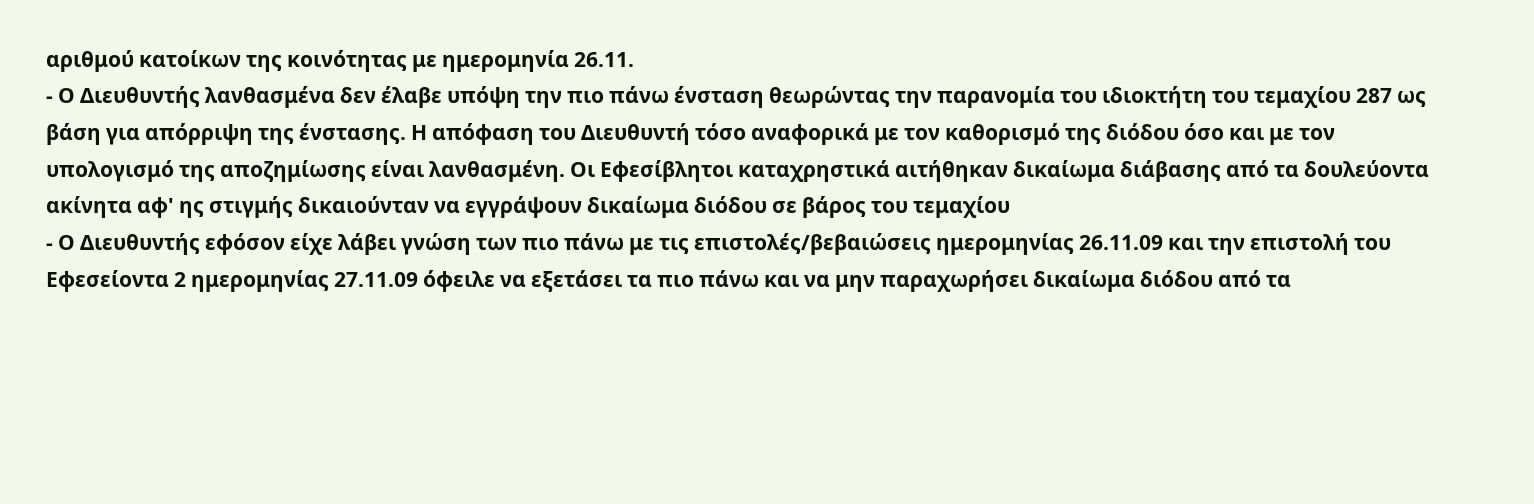αριθμού κατοίκων της κοινότητας με ημερομηνία 26.11.
- Ο Διευθυντής λανθασμένα δεν έλαβε υπόψη την πιο πάνω ένσταση θεωρώντας την παρανομία του ιδιοκτήτη του τεμαχίου 287 ως βάση για απόρριψη της ένστασης. Η απόφαση του Διευθυντή τόσο αναφορικά με τον καθορισμό της διόδου όσο και με τον υπολογισμό της αποζημίωσης είναι λανθασμένη. Οι Εφεσίβλητοι καταχρηστικά αιτήθηκαν δικαίωμα διάβασης από τα δουλεύοντα ακίνητα αφ' ης στιγμής δικαιούνταν να εγγράψουν δικαίωμα διόδου σε βάρος του τεμαχίου
- Ο Διευθυντής εφόσον είχε λάβει γνώση των πιο πάνω με τις επιστολές/βεβαιώσεις ημερομηνίας 26.11.09 και την επιστολή του Εφεσείοντα 2 ημερομηνίας 27.11.09 όφειλε να εξετάσει τα πιο πάνω και να μην παραχωρήσει δικαίωμα διόδου από τα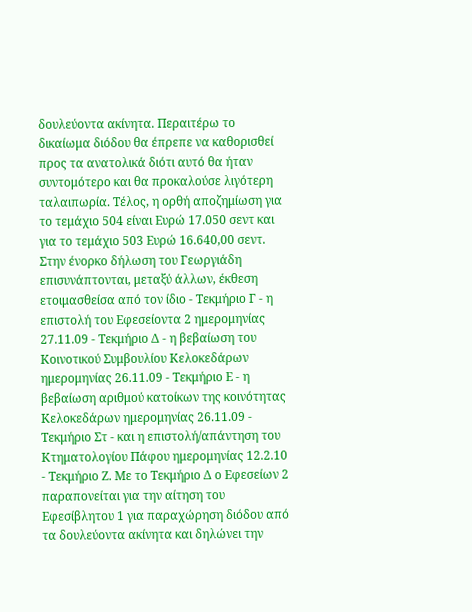δουλεύοντα ακίνητα. Περαιτέρω το δικαίωμα διόδου θα έπρεπε να καθορισθεί προς τα ανατολικά διότι αυτό θα ήταν συντομότερο και θα προκαλούσε λιγότερη ταλαιπωρία. Τέλος, η ορθή αποζημίωση για το τεμάχιο 504 είναι Ευρώ 17.050 σεντ και για το τεμάχιο 503 Ευρώ 16.640,00 σεντ. Στην ένορκο δήλωση του Γεωργιάδη επισυνάπτονται, μεταξύ άλλων, έκθεση ετοιμασθείσα από τον ίδιο - Τεκμήριο Γ - η επιστολή του Εφεσείοντα 2 ημερομηνίας 27.11.09 - Τεκμήριο Δ - η βεβαίωση του Κοινοτικού Συμβουλίου Κελοκεδάρων ημερομηνίας 26.11.09 - Τεκμήριο Ε - η βεβαίωση αριθμού κατοίκων της κοινότητας Κελοκεδάρων ημερομηνίας 26.11.09 - Τεκμήριο Στ - και η επιστολή/απάντηση του Κτηματολογίου Πάφου ημερομηνίας 12.2.10 - Τεκμήριο Ζ. Με το Τεκμήριο Δ ο Εφεσείων 2 παραπονείται για την αίτηση του Εφεσίβλητου 1 για παραχώρηση διόδου από τα δουλεύοντα ακίνητα και δηλώνει την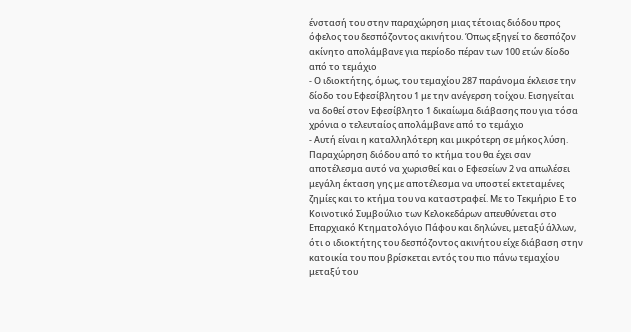ένστασή του στην παραχώρηση μιας τέτοιας διόδου προς όφελος του δεσπόζοντος ακινήτου. Όπως εξηγεί το δεσπόζον ακίνητο απολάμβανε για περίοδο πέραν των 100 ετών δίοδο από το τεμάχιο
- Ο ιδιοκτήτης, όμως, του τεμαχίου 287 παράνομα έκλεισε την δίοδο του Εφεσίβλητου 1 με την ανέγερση τοίχου. Εισηγείται να δοθεί στον Εφεσίβλητο 1 δικαίωμα διάβασης που για τόσα χρόνια ο τελευταίος απολάμβανε από το τεμάχιο
- Αυτή είναι η καταλληλότερη και μικρότερη σε μήκος λύση. Παραχώρηση διόδου από το κτήμα του θα έχει σαν αποτέλεσμα αυτό να χωρισθεί και ο Εφεσείων 2 να απωλέσει μεγάλη έκταση γης με αποτέλεσμα να υποστεί εκτεταμένες ζημίες και το κτήμα του να καταστραφεί. Με το Τεκμήριο Ε το Κοινοτικό Συμβούλιο των Κελοκεδάρων απευθύνεται στο Επαρχιακό Κτηματολόγιο Πάφου και δηλώνει, μεταξύ άλλων, ότι ο ιδιοκτήτης του δεσπόζοντος ακινήτου είχε διάβαση στην κατοικία του που βρίσκεται εντός του πιο πάνω τεμαχίου μεταξύ του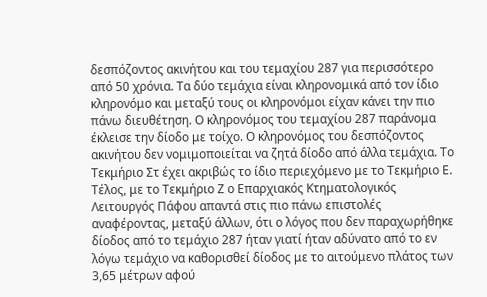δεσπόζοντος ακινήτου και του τεμαχίου 287 για περισσότερο από 50 χρόνια. Τα δύο τεμάχια είναι κληρονομικά από τον ίδιο κληρονόμο και μεταξύ τους οι κληρονόμοι είχαν κάνει την πιο πάνω διευθέτηση. Ο κληρονόμος του τεμαχίου 287 παράνομα έκλεισε την δίοδο με τοίχο. Ο κληρονόμος του δεσπόζοντος ακινήτου δεν νομιμοποιείται να ζητά δίοδο από άλλα τεμάχια. Το Τεκμήριο Στ έχει ακριβώς το ίδιο περιεχόμενο με το Τεκμήριο Ε. Τέλος, με το Τεκμήριο Ζ ο Επαρχιακός Κτηματολογικός Λειτουργός Πάφου απαντά στις πιο πάνω επιστολές αναφέροντας, μεταξύ άλλων, ότι ο λόγος που δεν παραχωρήθηκε δίοδος από το τεμάχιο 287 ήταν γιατί ήταν αδύνατο από το εν λόγω τεμάχιο να καθορισθεί δίοδος με το αιτούμενο πλάτος των 3,65 μέτρων αφού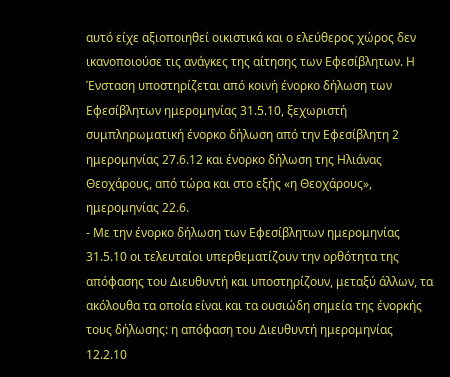αυτό είχε αξιοποιηθεί οικιστικά και ο ελεύθερος χώρος δεν ικανοποιούσε τις ανάγκες της αίτησης των Εφεσίβλητων. Η Ένσταση υποστηρίζεται από κοινή ένορκο δήλωση των Εφεσίβλητων ημερομηνίας 31.5.10, ξεχωριστή συμπληρωματική ένορκο δήλωση από την Εφεσίβλητη 2 ημερομηνίας 27.6.12 και ένορκο δήλωση της Ηλιάνας Θεοχάρους, από τώρα και στο εξής «η Θεοχάρους», ημερομηνίας 22.6.
- Με την ένορκο δήλωση των Εφεσίβλητων ημερομηνίας 31.5.10 οι τελευταίοι υπερθεματίζουν την ορθότητα της απόφασης του Διευθυντή και υποστηρίζουν, μεταξύ άλλων, τα ακόλουθα τα οποία είναι και τα ουσιώδη σημεία της ένορκής τους δήλωσης: η απόφαση του Διευθυντή ημερομηνίας 12.2.10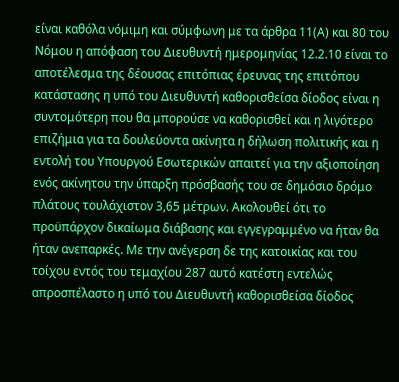είναι καθόλα νόμιμη και σύμφωνη με τα άρθρα 11(Α) και 80 του Νόμου η απόφαση του Διευθυντή ημερομηνίας 12.2.10 είναι το αποτέλεσμα της δέουσας επιτόπιας έρευνας της επιτόπου κατάστασης η υπό του Διευθυντή καθορισθείσα δίοδος είναι η συντομότερη που θα μπορούσε να καθορισθεί και η λιγότερο επιζήμια για τα δουλεύοντα ακίνητα η δήλωση πολιτικής και η εντολή του Υπουργού Εσωτερικών απαιτεί για την αξιοποίηση ενός ακίνητου την ύπαρξη πρόσβασής του σε δημόσιο δρόμο πλάτους τουλάχιστον 3,65 μέτρων. Ακολουθεί ότι το προϋπάρχον δικαίωμα διάβασης και εγγεγραμμένο να ήταν θα ήταν ανεπαρκές. Με την ανέγερση δε της κατοικίας και του τοίχου εντός του τεμαχίου 287 αυτό κατέστη εντελώς απροσπέλαστο η υπό του Διευθυντή καθορισθείσα δίοδος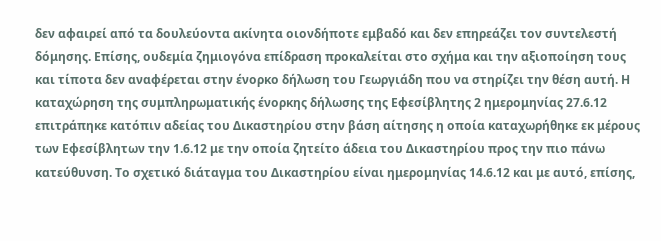δεν αφαιρεί από τα δουλεύοντα ακίνητα οιονδήποτε εμβαδό και δεν επηρεάζει τον συντελεστή δόμησης. Επίσης, ουδεμία ζημιογόνα επίδραση προκαλείται στο σχήμα και την αξιοποίηση τους και τίποτα δεν αναφέρεται στην ένορκο δήλωση του Γεωργιάδη που να στηρίζει την θέση αυτή. Η καταχώρηση της συμπληρωματικής ένορκης δήλωσης της Εφεσίβλητης 2 ημερομηνίας 27.6.12 επιτράπηκε κατόπιν αδείας του Δικαστηρίου στην βάση αίτησης η οποία καταχωρήθηκε εκ μέρους των Εφεσίβλητων την 1.6.12 με την οποία ζητείτο άδεια του Δικαστηρίου προς την πιο πάνω κατεύθυνση. Το σχετικό διάταγμα του Δικαστηρίου είναι ημερομηνίας 14.6.12 και με αυτό, επίσης,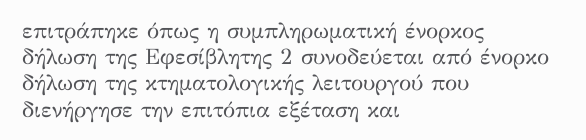επιτράπηκε όπως η συμπληρωματική ένορκος δήλωση της Εφεσίβλητης 2 συνοδεύεται από ένορκο δήλωση της κτηματολογικής λειτουργού που διενήργησε την επιτόπια εξέταση και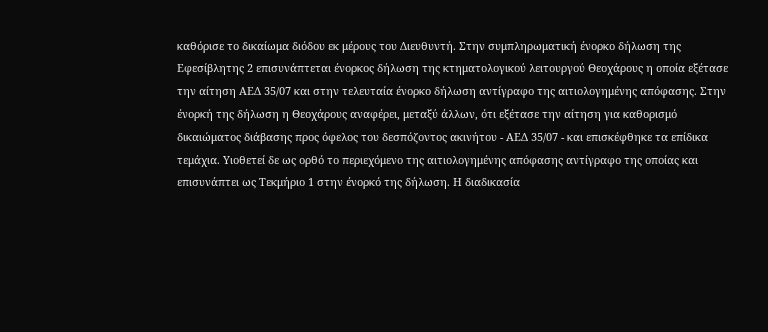καθόρισε το δικαίωμα διόδου εκ μέρους του Διευθυντή. Στην συμπληρωματική ένορκο δήλωση της Εφεσίβλητης 2 επισυνάπτεται ένορκος δήλωση της κτηματολογικού λειτουργού Θεοχάρους η οποία εξέτασε την αίτηση ΑΕΔ 35/07 και στην τελευταία ένορκο δήλωση αντίγραφο της αιτιολογημένης απόφασης. Στην ένορκή της δήλωση η Θεοχάρους αναφέρει, μεταξύ άλλων, ότι εξέτασε την αίτηση για καθορισμό δικαιώματος διάβασης προς όφελος του δεσπόζοντος ακινήτου - ΑΕΔ 35/07 - και επισκέφθηκε τα επίδικα τεμάχια. Υιοθετεί δε ως ορθό το περιεχόμενο της αιτιολογημένης απόφασης αντίγραφο της οποίας και επισυνάπτει ως Τεκμήριο 1 στην ένορκό της δήλωση. Η διαδικασία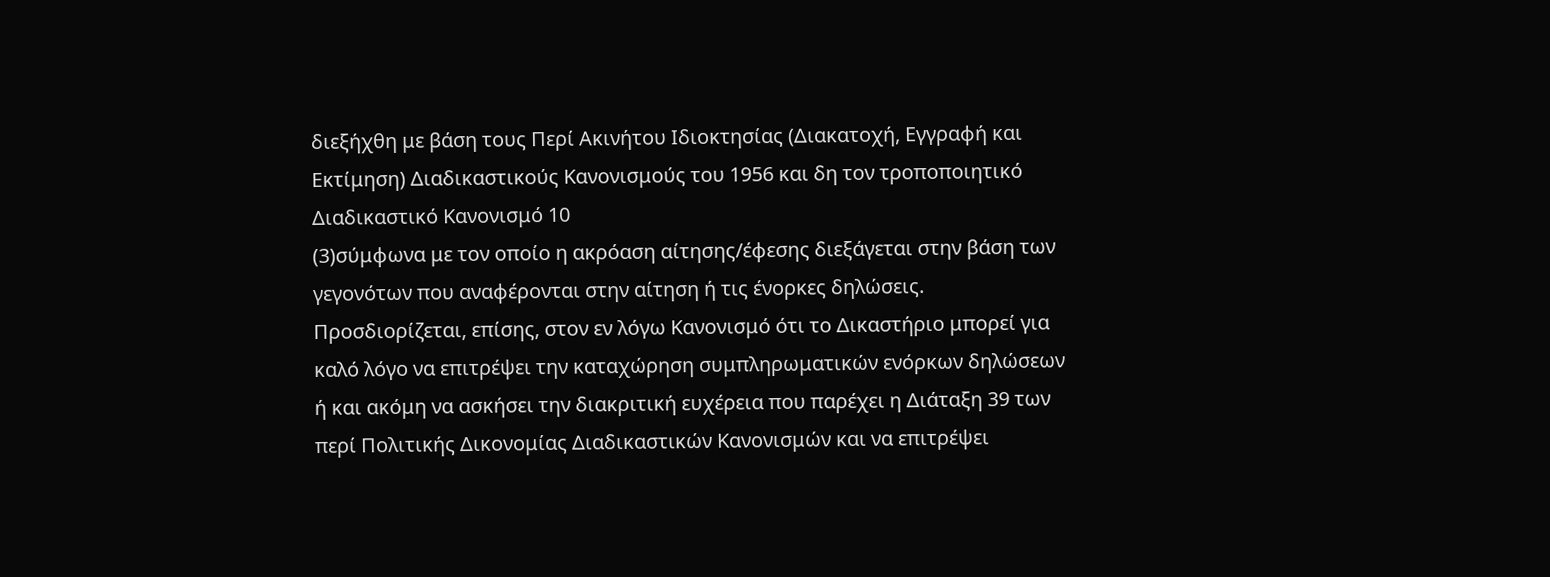διεξήχθη με βάση τους Περί Ακινήτου Ιδιοκτησίας (Διακατοχή, Εγγραφή και Εκτίμηση) Διαδικαστικούς Κανονισμούς του 1956 και δη τον τροποποιητικό Διαδικαστικό Κανονισμό 10
(3)σύμφωνα με τον οποίο η ακρόαση αίτησης/έφεσης διεξάγεται στην βάση των γεγονότων που αναφέρονται στην αίτηση ή τις ένορκες δηλώσεις. Προσδιορίζεται, επίσης, στον εν λόγω Κανονισμό ότι το Δικαστήριο μπορεί για καλό λόγο να επιτρέψει την καταχώρηση συμπληρωματικών ενόρκων δηλώσεων ή και ακόμη να ασκήσει την διακριτική ευχέρεια που παρέχει η Διάταξη 39 των περί Πολιτικής Δικονομίας Διαδικαστικών Κανονισμών και να επιτρέψει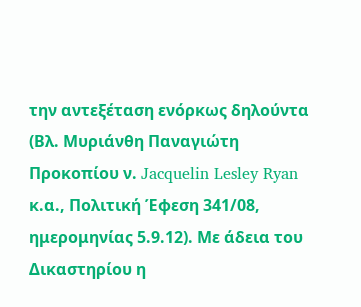την αντεξέταση ενόρκως δηλούντα (Βλ. Μυριάνθη Παναγιώτη Προκοπίου ν. Jacquelin Lesley Ryan κ.α., Πολιτική Έφεση 341/08, ημερομηνίας 5.9.12). Με άδεια του Δικαστηρίου η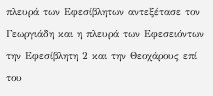πλευρά των Εφεσίβλητων αντεξέτασε τον Γεωργιάδη και η πλευρά των Εφεσειόντων την Εφεσίβλητη 2 και την Θεοχάρους επί του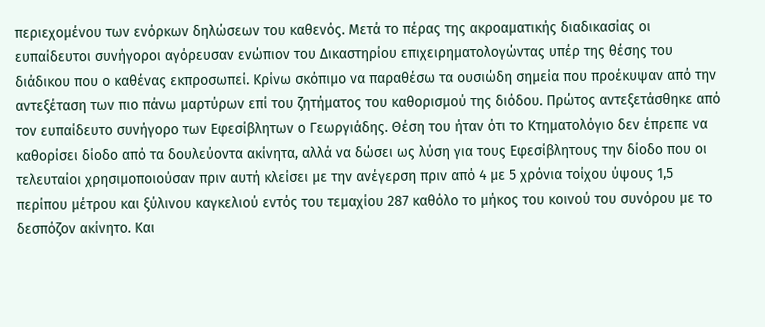περιεχομένου των ενόρκων δηλώσεων του καθενός. Μετά το πέρας της ακροαματικής διαδικασίας οι ευπαίδευτοι συνήγοροι αγόρευσαν ενώπιον του Δικαστηρίου επιχειρηματολογώντας υπέρ της θέσης του διάδικου που ο καθένας εκπροσωπεί. Κρίνω σκόπιμο να παραθέσω τα ουσιώδη σημεία που προέκυψαν από την αντεξέταση των πιο πάνω μαρτύρων επί του ζητήματος του καθορισμού της διόδου. Πρώτος αντεξετάσθηκε από τον ευπαίδευτο συνήγορο των Εφεσίβλητων ο Γεωργιάδης. Θέση του ήταν ότι το Κτηματολόγιο δεν έπρεπε να καθορίσει δίοδο από τα δουλεύοντα ακίνητα, αλλά να δώσει ως λύση για τους Εφεσίβλητους την δίοδο που οι τελευταίοι χρησιμοποιούσαν πριν αυτή κλείσει με την ανέγερση πριν από 4 με 5 χρόνια τοίχου ύψους 1,5 περίπου μέτρου και ξύλινου καγκελιού εντός του τεμαχίου 287 καθόλο το μήκος του κοινού του συνόρου με το δεσπόζον ακίνητο. Και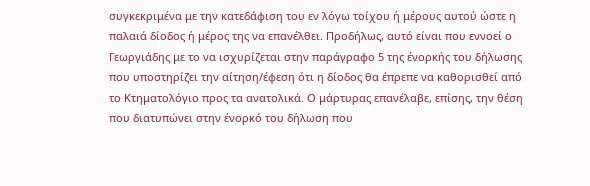συγκεκριμένα με την κατεδάφιση του εν λόγω τοίχου ή μέρους αυτού ώστε η παλαιά δίοδος ή μέρος της να επανέλθει. Προδήλως, αυτό είναι που εννοεί ο Γεωργιάδης με το να ισχυρίζεται στην παράγραφο 5 της ένορκής του δήλωσης που υποστηρίζει την αίτηση/έφεση ότι η δίοδος θα έπρεπε να καθορισθεί από το Κτηματολόγιο προς τα ανατολικά. Ο μάρτυρας επανέλαβε, επίσης, την θέση που διατυπώνει στην ένορκό του δήλωση που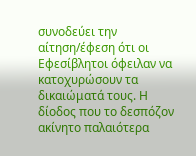συνοδεύει την αίτηση/έφεση ότι οι Εφεσίβλητοι όφειλαν να κατοχυρώσουν τα δικαιώματά τους. Η δίοδος που το δεσπόζον ακίνητο παλαιότερα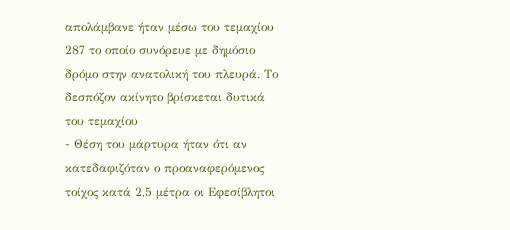απολάμβανε ήταν μέσω του τεμαχίου 287 το οποίο συνόρευε με δημόσιο δρόμο στην ανατολική του πλευρά. Το δεσπόζον ακίνητο βρίσκεται δυτικά του τεμαχίου
- Θέση του μάρτυρα ήταν ότι αν κατεδαφιζόταν ο προαναφερόμενος τοίχος κατά 2,5 μέτρα οι Εφεσίβλητοι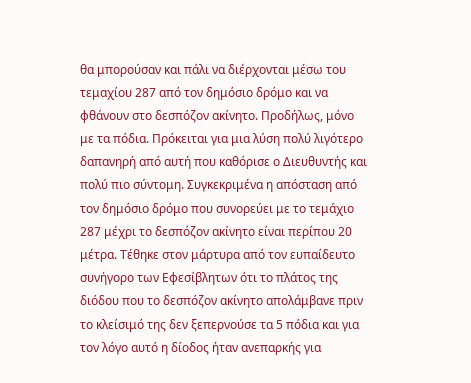θα μπορούσαν και πάλι να διέρχονται μέσω του τεμαχίου 287 από τον δημόσιο δρόμο και να φθάνουν στο δεσπόζον ακίνητο. Προδήλως, μόνο με τα πόδια. Πρόκειται για μια λύση πολύ λιγότερο δαπανηρή από αυτή που καθόρισε ο Διευθυντής και πολύ πιο σύντομη. Συγκεκριμένα η απόσταση από τον δημόσιο δρόμο που συνορεύει με το τεμάχιο 287 μέχρι το δεσπόζον ακίνητο είναι περίπου 20 μέτρα. Τέθηκε στον μάρτυρα από τον ευπαίδευτο συνήγορο των Εφεσίβλητων ότι το πλάτος της διόδου που το δεσπόζον ακίνητο απολάμβανε πριν το κλείσιμό της δεν ξεπερνούσε τα 5 πόδια και για τον λόγο αυτό η δίοδος ήταν ανεπαρκής για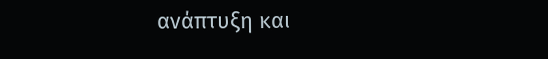ανάπτυξη και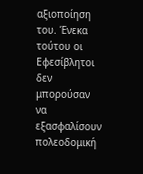αξιοποίηση του. Ένεκα τούτου οι Εφεσίβλητοι δεν μπορούσαν να εξασφαλίσουν πολεοδομική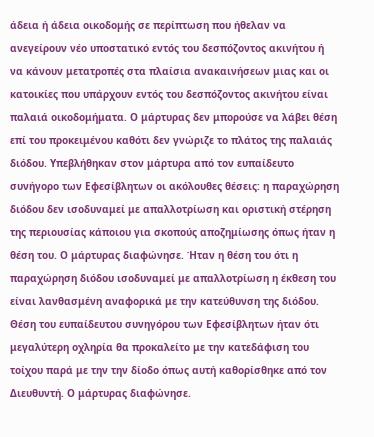άδεια ή άδεια οικοδομής σε περίπτωση που ήθελαν να ανεγείρουν νέο υποστατικό εντός του δεσπόζοντος ακινήτου ή να κάνουν μετατροπές στα πλαίσια ανακαινήσεων μιας και οι κατοικίες που υπάρχουν εντός του δεσπόζοντος ακινήτου είναι παλαιά οικοδομήματα. Ο μάρτυρας δεν μπορούσε να λάβει θέση επί του προκειμένου καθότι δεν γνώριζε το πλάτος της παλαιάς διόδου. Υπεβλήθηκαν στον μάρτυρα από τον ευπαίδευτο συνήγορο των Εφεσίβλητων οι ακόλουθες θέσεις: η παραχώρηση διόδου δεν ισοδυναμεί με απαλλοτρίωση και οριστική στέρηση της περιουσίας κάποιου για σκοπούς αποζημίωσης όπως ήταν η θέση του. Ο μάρτυρας διαφώνησε. Ήταν η θέση του ότι η παραχώρηση διόδου ισοδυναμεί με απαλλοτρίωση η έκθεση του είναι λανθασμένη αναφορικά με την κατεύθυνση της διόδου. Θέση του ευπαίδευτου συνηγόρου των Εφεσίβλητων ήταν ότι μεγαλύτερη οχληρία θα προκαλείτο με την κατεδάφιση του τοίχου παρά με την την δίοδο όπως αυτή καθορίσθηκε από τον Διευθυντή. Ο μάρτυρας διαφώνησε.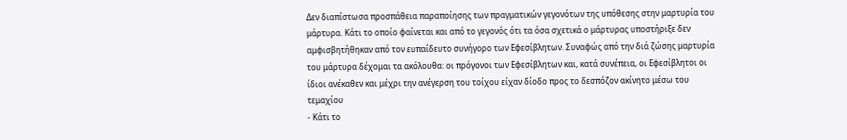Δεν διαπίστωσα προσπάθεια παραποίησης των πραγματικών γεγονότων της υπόθεσης στην μαρτυρία του μάρτυρα. Κάτι το οποίο φαίνεται και από το γεγονός ότι τα όσα σχετικά ο μάρτυρας υποστήριξε δεν αμφισβητήθηκαν από τον ευπαίδευτο συνήγορο των Εφεσίβλητων. Συναφώς από την διά ζώσης μαρτυρία του μάρτυρα δέχομαι τα ακόλουθα: οι πρόγονοι των Εφεσίβλητων και, κατά συνέπεια, οι Εφεσίβλητοι οι ίδιοι ανέκαθεν και μέχρι την ανέγερση του τοίχου είχαν δίοδο προς το δεσπόζον ακίνητο μέσω του τεμαχίου
- Κάτι το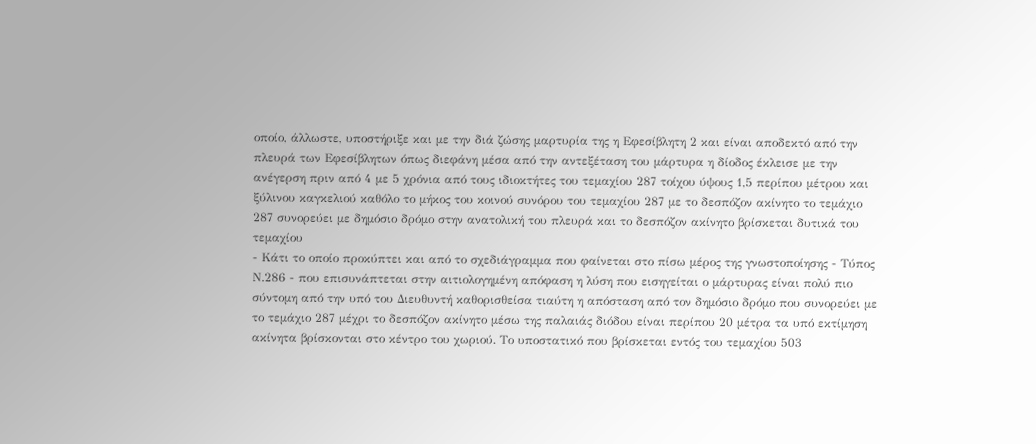οποίο, άλλωστε, υποστήριξε και με την διά ζώσης μαρτυρία της η Εφεσίβλητη 2 και είναι αποδεκτό από την πλευρά των Εφεσίβλητων όπως διεφάνη μέσα από την αντεξέταση του μάρτυρα η δίοδος έκλεισε με την ανέγερση πριν από 4 με 5 χρόνια από τους ιδιοκτήτες του τεμαχίου 287 τοίχου ύψους 1,5 περίπου μέτρου και ξύλινου καγκελιού καθόλο το μήκος του κοινού συνόρου του τεμαχίου 287 με το δεσπόζον ακίνητο το τεμάχιο 287 συνορεύει με δημόσιο δρόμο στην ανατολική του πλευρά και το δεσπόζον ακίνητο βρίσκεται δυτικά του τεμαχίου
- Κάτι το οποίο προκύπτει και από το σχεδιάγραμμα που φαίνεται στο πίσω μέρος της γνωστοποίησης - Τύπος Ν.286 - που επισυνάπτεται στην αιτιολογημένη απόφαση η λύση που εισηγείται ο μάρτυρας είναι πολύ πιο σύντομη από την υπό του Διευθυντή καθορισθείσα τιαύτη η απόσταση από τον δημόσιο δρόμο που συνορεύει με το τεμάχιο 287 μέχρι το δεσπόζον ακίνητο μέσω της παλαιάς διόδου είναι περίπου 20 μέτρα τα υπό εκτίμηση ακίνητα βρίσκονται στο κέντρο του χωριού. Το υποστατικό που βρίσκεται εντός του τεμαχίου 503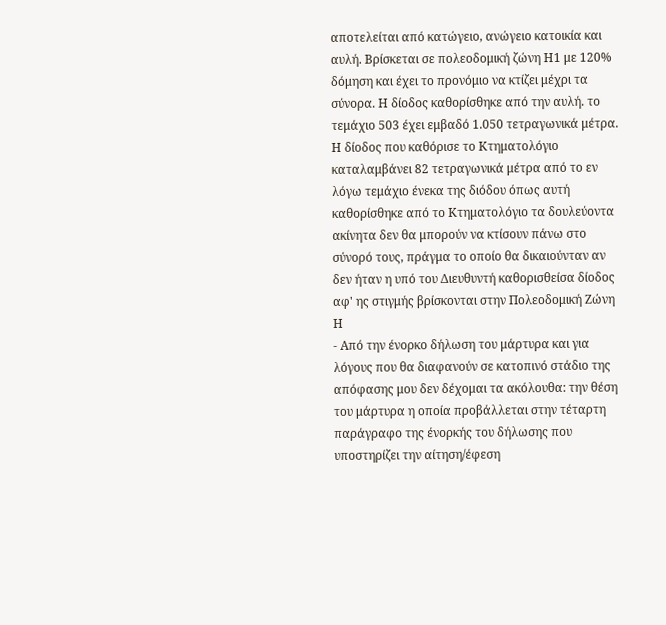αποτελείται από κατώγειο, ανώγειο κατοικία και αυλή. Βρίσκεται σε πολεοδομική ζώνη Η1 με 120% δόμηση και έχει το προνόμιο να κτίζει μέχρι τα σύνορα. Η δίοδος καθορίσθηκε από την αυλή. το τεμάχιο 503 έχει εμβαδό 1.050 τετραγωνικά μέτρα. Η δίοδος που καθόρισε το Κτηματολόγιο καταλαμβάνει 82 τετραγωνικά μέτρα από το εν λόγω τεμάχιο ένεκα της διόδου όπως αυτή καθορίσθηκε από το Κτηματολόγιο τα δουλεύοντα ακίνητα δεν θα μπορούν να κτίσουν πάνω στο σύνορό τους, πράγμα το οποίο θα δικαιούνταν αν δεν ήταν η υπό του Διευθυντή καθορισθείσα δίοδος αφ' ης στιγμής βρίσκονται στην Πολεοδομική Ζώνη Η
- Από την ένορκο δήλωση του μάρτυρα και για λόγους που θα διαφανούν σε κατοπινό στάδιο της απόφασης μου δεν δέχομαι τα ακόλουθα: την θέση του μάρτυρα η οποία προβάλλεται στην τέταρτη παράγραφο της ένορκής του δήλωσης που υποστηρίζει την αίτηση/έφεση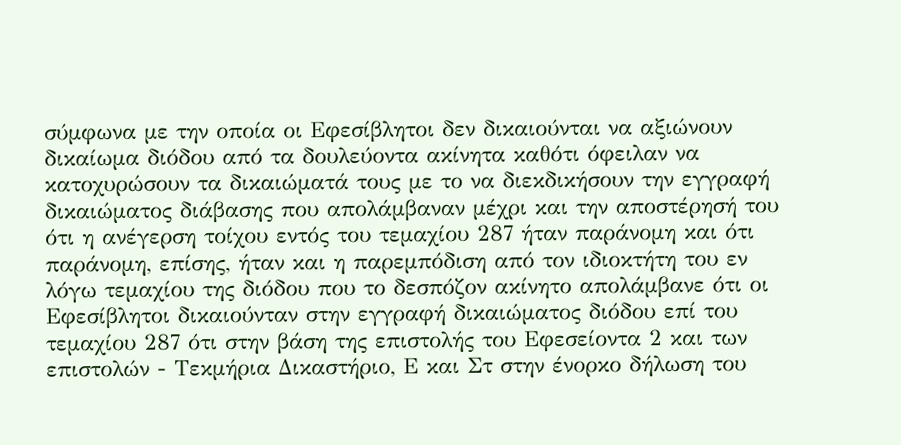σύμφωνα με την οποία οι Εφεσίβλητοι δεν δικαιούνται να αξιώνουν δικαίωμα διόδου από τα δουλεύοντα ακίνητα καθότι όφειλαν να κατοχυρώσουν τα δικαιώματά τους με το να διεκδικήσουν την εγγραφή δικαιώματος διάβασης που απολάμβαναν μέχρι και την αποστέρησή του ότι η ανέγερση τοίχου εντός του τεμαχίου 287 ήταν παράνομη και ότι παράνομη, επίσης, ήταν και η παρεμπόδιση από τον ιδιοκτήτη του εν λόγω τεμαχίου της διόδου που το δεσπόζον ακίνητο απολάμβανε ότι οι Εφεσίβλητοι δικαιούνταν στην εγγραφή δικαιώματος διόδου επί του τεμαχίου 287 ότι στην βάση της επιστολής του Εφεσείοντα 2 και των επιστολών - Τεκμήρια Δικαστήριο, Ε και Στ στην ένορκο δήλωση του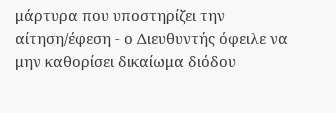μάρτυρα που υποστηρίζει την αίτηση/έφεση - ο Διευθυντής όφειλε να μην καθορίσει δικαίωμα διόδου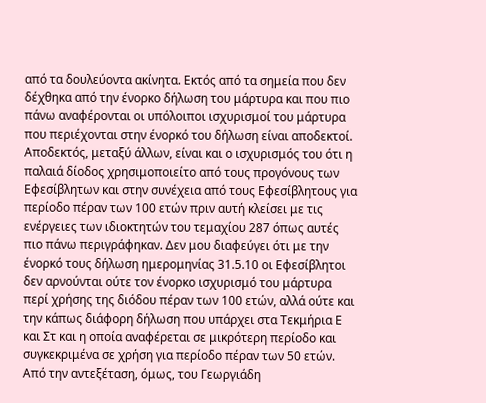από τα δουλεύοντα ακίνητα. Εκτός από τα σημεία που δεν δέχθηκα από την ένορκο δήλωση του μάρτυρα και που πιο πάνω αναφέρονται οι υπόλοιποι ισχυρισμοί του μάρτυρα που περιέχονται στην ένορκό του δήλωση είναι αποδεκτοί. Αποδεκτός, μεταξύ άλλων, είναι και ο ισχυρισμός του ότι η παλαιά δίοδος χρησιμοποιείτο από τους προγόνους των Εφεσίβλητων και στην συνέχεια από τους Εφεσίβλητους για περίοδο πέραν των 100 ετών πριν αυτή κλείσει με τις ενέργειες των ιδιοκτητών του τεμαχίου 287 όπως αυτές πιο πάνω περιγράφηκαν. Δεν μου διαφεύγει ότι με την ένορκό τους δήλωση ημερομηνίας 31.5.10 οι Εφεσίβλητοι δεν αρνούνται ούτε τον ένορκο ισχυρισμό του μάρτυρα περί χρήσης της διόδου πέραν των 100 ετών, αλλά ούτε και την κάπως διάφορη δήλωση που υπάρχει στα Τεκμήρια Ε και Στ και η οποία αναφέρεται σε μικρότερη περίοδο και συγκεκριμένα σε χρήση για περίοδο πέραν των 50 ετών. Από την αντεξέταση, όμως, του Γεωργιάδη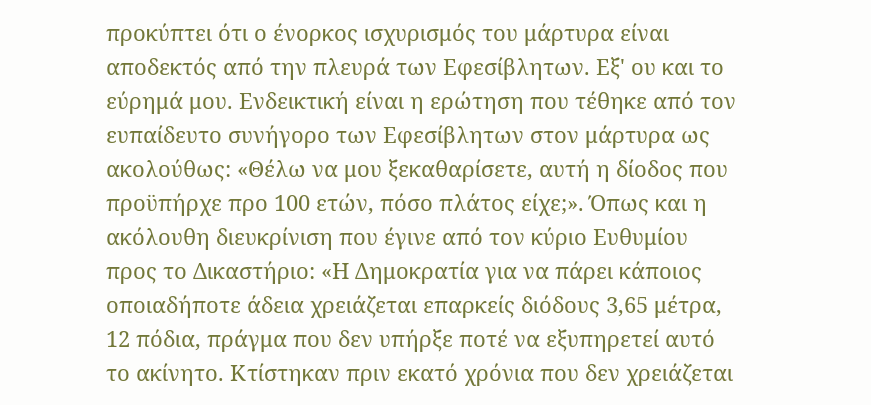προκύπτει ότι ο ένορκος ισχυρισμός του μάρτυρα είναι αποδεκτός από την πλευρά των Εφεσίβλητων. Εξ' ου και το εύρημά μου. Ενδεικτική είναι η ερώτηση που τέθηκε από τον ευπαίδευτο συνήγορο των Εφεσίβλητων στον μάρτυρα ως ακολούθως: «Θέλω να μου ξεκαθαρίσετε, αυτή η δίοδος που προϋπήρχε προ 100 ετών, πόσο πλάτος είχε;». Όπως και η ακόλουθη διευκρίνιση που έγινε από τον κύριο Ευθυμίου προς το Δικαστήριο: «Η Δημοκρατία για να πάρει κάποιος οποιαδήποτε άδεια χρειάζεται επαρκείς διόδους 3,65 μέτρα, 12 πόδια, πράγμα που δεν υπήρξε ποτέ να εξυπηρετεί αυτό το ακίνητο. Κτίστηκαν πριν εκατό χρόνια που δεν χρειάζεται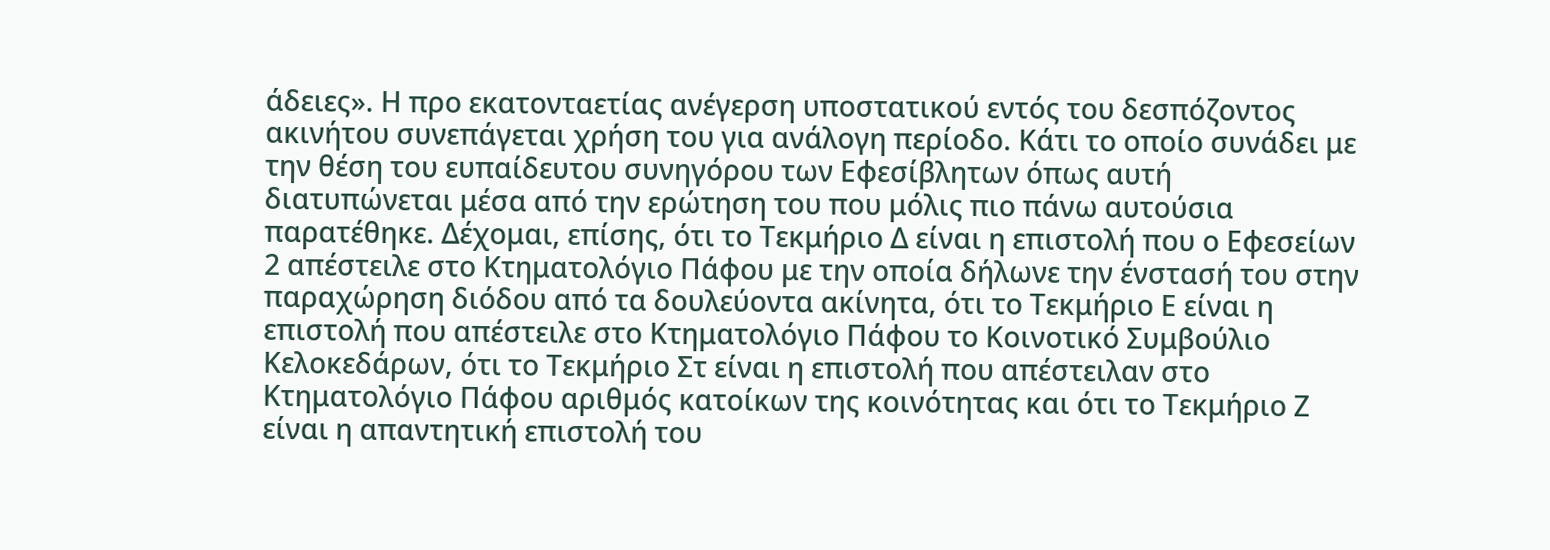άδειες». Η προ εκατονταετίας ανέγερση υποστατικού εντός του δεσπόζοντος ακινήτου συνεπάγεται χρήση του για ανάλογη περίοδο. Κάτι το οποίο συνάδει με την θέση του ευπαίδευτου συνηγόρου των Εφεσίβλητων όπως αυτή διατυπώνεται μέσα από την ερώτηση του που μόλις πιο πάνω αυτούσια παρατέθηκε. Δέχομαι, επίσης, ότι το Τεκμήριο Δ είναι η επιστολή που ο Εφεσείων 2 απέστειλε στο Κτηματολόγιο Πάφου με την οποία δήλωνε την ένστασή του στην παραχώρηση διόδου από τα δουλεύοντα ακίνητα, ότι το Τεκμήριο Ε είναι η επιστολή που απέστειλε στο Κτηματολόγιο Πάφου το Κοινοτικό Συμβούλιο Κελοκεδάρων, ότι το Τεκμήριο Στ είναι η επιστολή που απέστειλαν στο Κτηματολόγιο Πάφου αριθμός κατοίκων της κοινότητας και ότι το Τεκμήριο Ζ είναι η απαντητική επιστολή του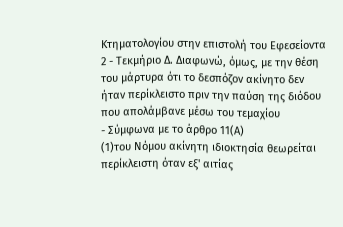Κτηματολογίου στην επιστολή του Εφεσείοντα 2 - Τεκμήριο Δ. Διαφωνώ, όμως, με την θέση του μάρτυρα ότι το δεσπόζον ακίνητο δεν ήταν περίκλειστο πριν την παύση της διόδου που απολάμβανε μέσω του τεμαχίου
- Σύμφωνα με το άρθρο 11(Α)
(1)του Νόμου ακίνητη ιδιοκτησία θεωρείται περίκλειστη όταν εξ' αιτίας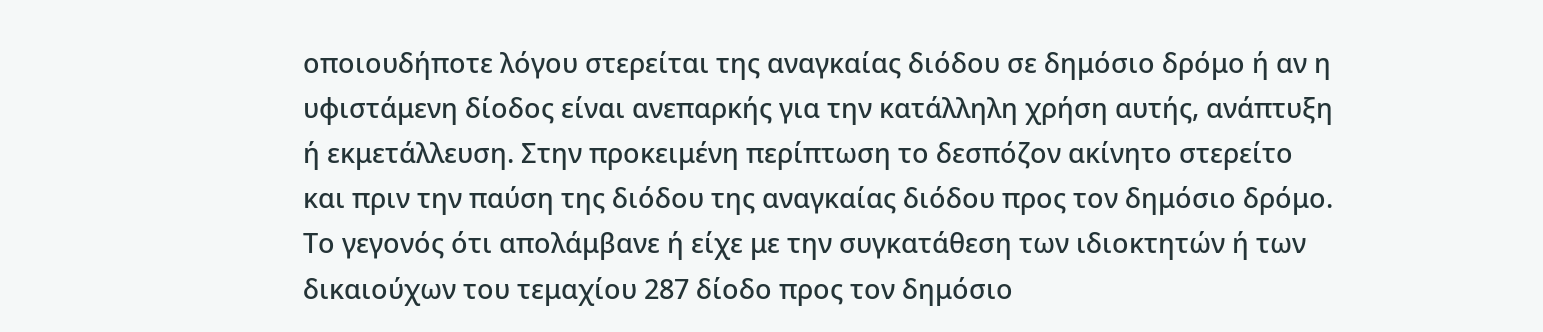οποιουδήποτε λόγου στερείται της αναγκαίας διόδου σε δημόσιο δρόμο ή αν η υφιστάμενη δίοδος είναι ανεπαρκής για την κατάλληλη χρήση αυτής, ανάπτυξη ή εκμετάλλευση. Στην προκειμένη περίπτωση το δεσπόζον ακίνητο στερείτο και πριν την παύση της διόδου της αναγκαίας διόδου προς τον δημόσιο δρόμο. Το γεγονός ότι απολάμβανε ή είχε με την συγκατάθεση των ιδιοκτητών ή των δικαιούχων του τεμαχίου 287 δίοδο προς τον δημόσιο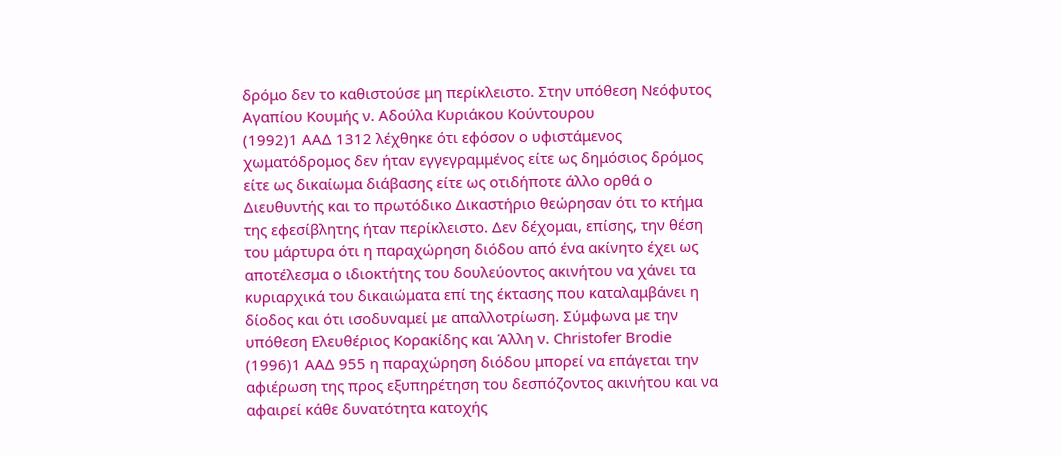δρόμο δεν το καθιστούσε μη περίκλειστο. Στην υπόθεση Νεόφυτος Αγαπίου Κουμής ν. Αδούλα Κυριάκου Κούντουρου
(1992)1 ΑΑΔ 1312 λέχθηκε ότι εφόσον ο υφιστάμενος χωματόδρομος δεν ήταν εγγεγραμμένος είτε ως δημόσιος δρόμος είτε ως δικαίωμα διάβασης είτε ως οτιδήποτε άλλο ορθά ο Διευθυντής και το πρωτόδικο Δικαστήριο θεώρησαν ότι το κτήμα της εφεσίβλητης ήταν περίκλειστο. Δεν δέχομαι, επίσης, την θέση του μάρτυρα ότι η παραχώρηση διόδου από ένα ακίνητο έχει ως αποτέλεσμα ο ιδιοκτήτης του δουλεύοντος ακινήτου να χάνει τα κυριαρχικά του δικαιώματα επί της έκτασης που καταλαμβάνει η δίοδος και ότι ισοδυναμεί με απαλλοτρίωση. Σύμφωνα με την υπόθεση Ελευθέριος Κορακίδης και Άλλη ν. Christofer Brodie
(1996)1 ΑΑΔ 955 η παραχώρηση διόδου μπορεί να επάγεται την αφιέρωση της προς εξυπηρέτηση του δεσπόζοντος ακινήτου και να αφαιρεί κάθε δυνατότητα κατοχής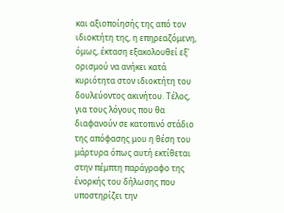και αξιοποίησής της από τον ιδιοκτήτη της, η επηρεαζόμενη, όμως, έκταση εξακολουθεί εξ' ορισμού να ανήκει κατά κυριότητα στον ιδιοκτήτη του δουλεύοντος ακινήτου. Τέλος, για τους λόγους που θα διαφανούν σε κατοπινό στάδιο της απόφασης μου η θέση του μάρτυρα όπως αυτή εκτίθεται στην πέμπτη παράγραφο της ένορκής του δήλωσης που υποστηρίζει την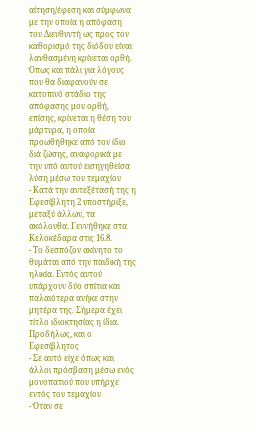αίτηση/έφεση και σύμφωνα με την οποία η απόφαση του Διευθυντή ως προς τον καθορισμό της διόδου είναι λανθασμένη κρίνεται ορθή. Όπως και πάλι για λόγους που θα διαφανούν σε κατοπινό στάδιο της απόφασης μου ορθή, επίσης, κρίνεται η θέση του μάρτυρα, η οποία προωθήθηκε από τον ίδιο διά ζώσης, αναφορικά με την υπό αυτού εισηγηθείσα λύση μέσω του τεμαχίου
- Κατά την αντεξέτασή της η Εφεσίβλητη 2 υποστήριξε, μεταξύ άλλων, τα ακόλουθα. Γεννήθηκε στα Κελοκέδαρα στις 16.8.
- Το δεσπόζον ακίνητο το θυμάται από την παιδική της ηλικία. Εντός αυτού υπάρχουν δύο σπίτια και παλαιότερα ανήκε στην μητέρα της. Σήμερα έχει τίτλο ιδιοκτησίας η ίδια. Προδήλως, και ο Εφεσίβλητος
- Σε αυτό είχε όπως και άλλοι πρόσβαση μέσω ενός μονοπατιού που υπήρχε εντός του τεμαχίου
- Όταν σε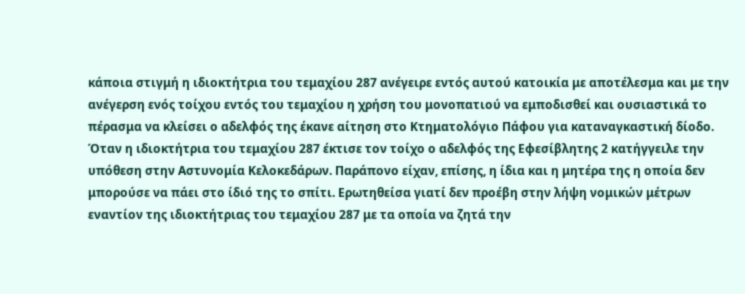κάποια στιγμή η ιδιοκτήτρια του τεμαχίου 287 ανέγειρε εντός αυτού κατοικία με αποτέλεσμα και με την ανέγερση ενός τοίχου εντός του τεμαχίου η χρήση του μονοπατιού να εμποδισθεί και ουσιαστικά το πέρασμα να κλείσει ο αδελφός της έκανε αίτηση στο Κτηματολόγιο Πάφου για καταναγκαστική δίοδο. Όταν η ιδιοκτήτρια του τεμαχίου 287 έκτισε τον τοίχο ο αδελφός της Εφεσίβλητης 2 κατήγγειλε την υπόθεση στην Αστυνομία Κελοκεδάρων. Παράπονο είχαν, επίσης, η ίδια και η μητέρα της η οποία δεν μπορούσε να πάει στο ίδιό της το σπίτι. Ερωτηθείσα γιατί δεν προέβη στην λήψη νομικών μέτρων εναντίον της ιδιοκτήτριας του τεμαχίου 287 με τα οποία να ζητά την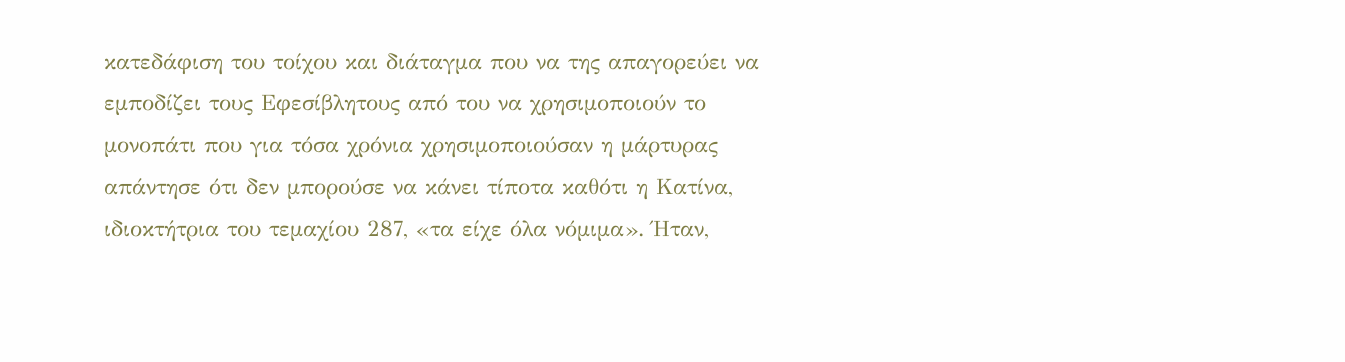κατεδάφιση του τοίχου και διάταγμα που να της απαγορεύει να εμποδίζει τους Εφεσίβλητους από του να χρησιμοποιούν το μονοπάτι που για τόσα χρόνια χρησιμοποιούσαν η μάρτυρας απάντησε ότι δεν μπορούσε να κάνει τίποτα καθότι η Κατίνα, ιδιοκτήτρια του τεμαχίου 287, «τα είχε όλα νόμιμα». Ήταν,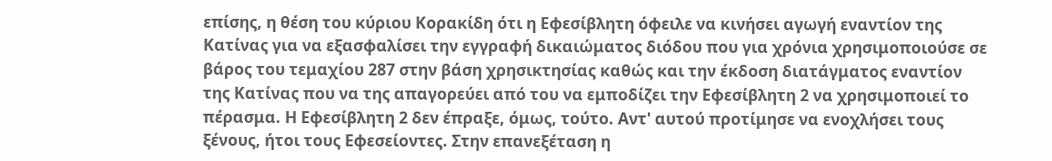επίσης, η θέση του κύριου Κορακίδη ότι η Εφεσίβλητη όφειλε να κινήσει αγωγή εναντίον της Κατίνας για να εξασφαλίσει την εγγραφή δικαιώματος διόδου που για χρόνια χρησιμοποιούσε σε βάρος του τεμαχίου 287 στην βάση χρησικτησίας καθώς και την έκδοση διατάγματος εναντίον της Κατίνας που να της απαγορεύει από του να εμποδίζει την Εφεσίβλητη 2 να χρησιμοποιεί το πέρασμα. Η Εφεσίβλητη 2 δεν έπραξε, όμως, τούτο. Αντ' αυτού προτίμησε να ενοχλήσει τους ξένους, ήτοι τους Εφεσείοντες. Στην επανεξέταση η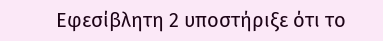Εφεσίβλητη 2 υποστήριξε ότι το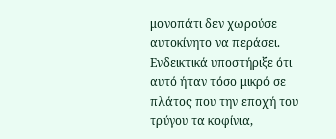μονοπάτι δεν χωρούσε αυτοκίνητο να περάσει. Ενδεικτικά υποστήριξε ότι αυτό ήταν τόσο μικρό σε πλάτος που την εποχή του τρύγου τα κοφίνια,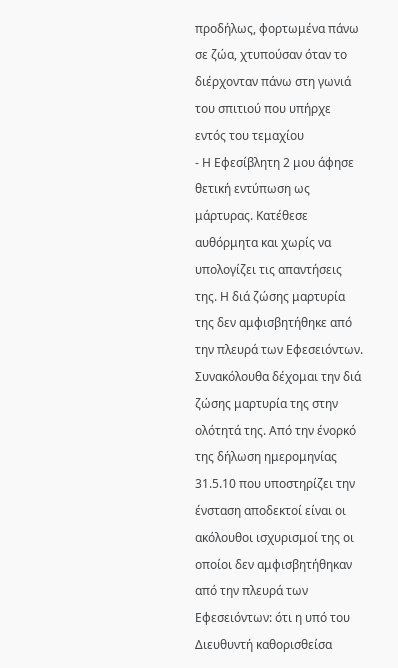προδήλως, φορτωμένα πάνω σε ζώα, χτυπούσαν όταν το διέρχονταν πάνω στη γωνιά του σπιτιού που υπήρχε εντός του τεμαχίου
- Η Εφεσίβλητη 2 μου άφησε θετική εντύπωση ως μάρτυρας. Κατέθεσε αυθόρμητα και χωρίς να υπολογίζει τις απαντήσεις της. Η διά ζώσης μαρτυρία της δεν αμφισβητήθηκε από την πλευρά των Εφεσειόντων. Συνακόλουθα δέχομαι την διά ζώσης μαρτυρία της στην ολότητά της. Από την ένορκό της δήλωση ημερομηνίας 31.5.10 που υποστηρίζει την ένσταση αποδεκτοί είναι οι ακόλουθοι ισχυρισμοί της οι οποίοι δεν αμφισβητήθηκαν από την πλευρά των Εφεσειόντων: ότι η υπό του Διευθυντή καθορισθείσα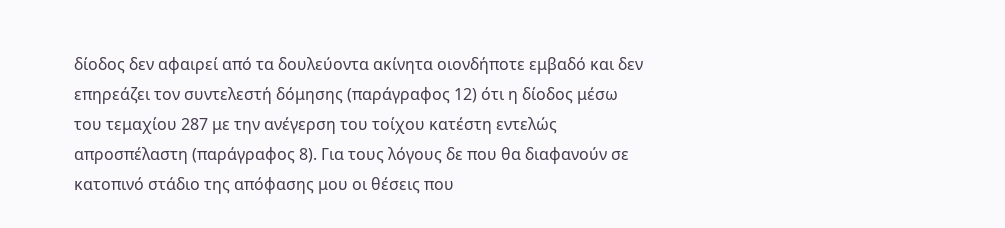δίοδος δεν αφαιρεί από τα δουλεύοντα ακίνητα οιονδήποτε εμβαδό και δεν επηρεάζει τον συντελεστή δόμησης (παράγραφος 12) ότι η δίοδος μέσω του τεμαχίου 287 με την ανέγερση του τοίχου κατέστη εντελώς απροσπέλαστη (παράγραφος 8). Για τους λόγους δε που θα διαφανούν σε κατοπινό στάδιο της απόφασης μου οι θέσεις που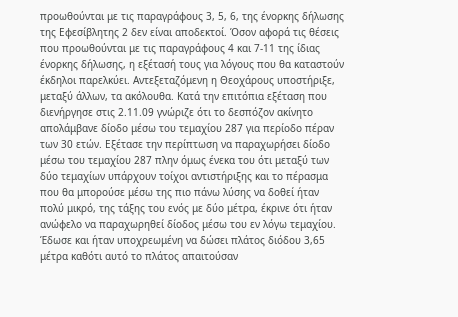προωθούνται με τις παραγράφους 3, 5, 6, της ένορκης δήλωσης της Εφεσίβλητης 2 δεν είναι αποδεκτοί. Όσον αφορά τις θέσεις που προωθούνται με τις παραγράφους 4 και 7-11 της ίδιας ένορκης δήλωσης, η εξέτασή τους για λόγους που θα καταστούν έκδηλοι παρελκύει. Αντεξεταζόμενη η Θεοχάρους υποστήριξε, μεταξύ άλλων, τα ακόλουθα. Κατά την επιτόπια εξέταση που διενήργησε στις 2.11.09 γνώριζε ότι το δεσπόζον ακίνητο απολάμβανε δίοδο μέσω του τεμαχίου 287 για περίοδο πέραν των 30 ετών. Εξέτασε την περίπτωση να παραχωρήσει δίοδο μέσω του τεμαχίου 287 πλην όμως ένεκα του ότι μεταξύ των δύο τεμαχίων υπάρχουν τοίχοι αντιστήριξης και το πέρασμα που θα μπορούσε μέσω της πιο πάνω λύσης να δοθεί ήταν πολύ μικρό, της τάξης του ενός με δύο μέτρα, έκρινε ότι ήταν ανώφελο να παραχωρηθεί δίοδος μέσω του εν λόγω τεμαχίου. Έδωσε και ήταν υποχρεωμένη να δώσει πλάτος διόδου 3,65 μέτρα καθότι αυτό το πλάτος απαιτούσαν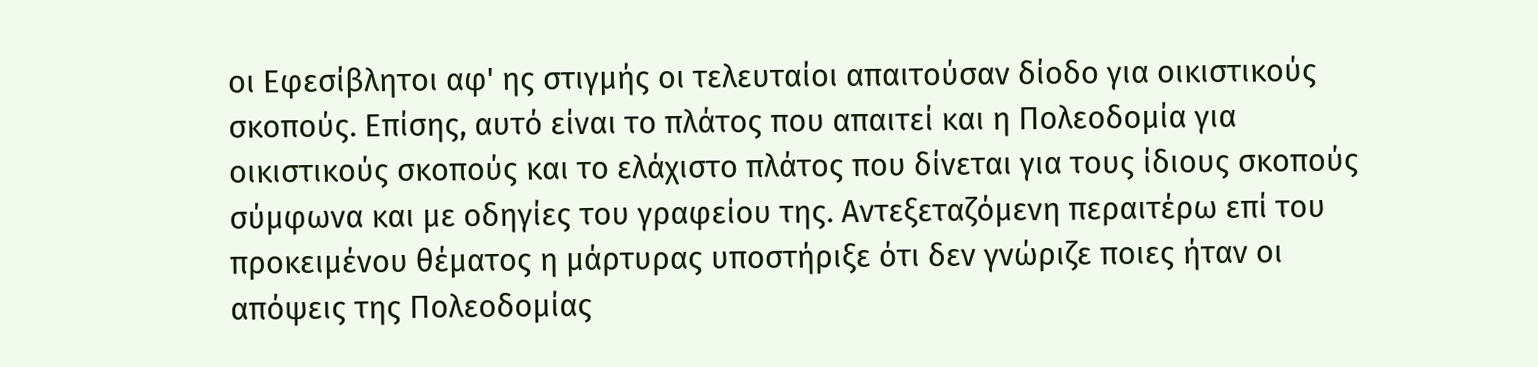οι Εφεσίβλητοι αφ' ης στιγμής οι τελευταίοι απαιτούσαν δίοδο για οικιστικούς σκοπούς. Επίσης, αυτό είναι το πλάτος που απαιτεί και η Πολεοδομία για οικιστικούς σκοπούς και το ελάχιστο πλάτος που δίνεται για τους ίδιους σκοπούς σύμφωνα και με οδηγίες του γραφείου της. Αντεξεταζόμενη περαιτέρω επί του προκειμένου θέματος η μάρτυρας υποστήριξε ότι δεν γνώριζε ποιες ήταν οι απόψεις της Πολεοδομίας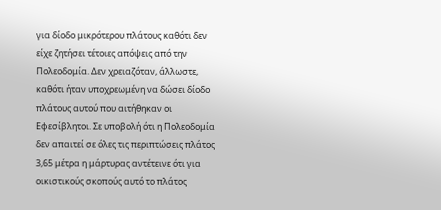για δίοδο μικρότερου πλάτους καθότι δεν είχε ζητήσει τέτοιες απόψεις από την Πολεοδομία. Δεν χρειαζόταν, άλλωστε, καθότι ήταν υποχρεωμένη να δώσει δίοδο πλάτους αυτού που αιτήθηκαν οι Εφεσίβλητοι. Σε υποβολή ότι η Πολεοδομία δεν απαιτεί σε όλες τις περιπτώσεις πλάτος 3,65 μέτρα η μάρτυρας αντέτεινε ότι για οικιστικούς σκοπούς αυτό το πλάτος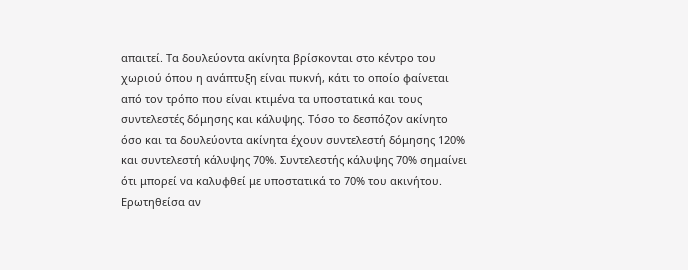απαιτεί. Τα δουλεύοντα ακίνητα βρίσκονται στο κέντρο του χωριού όπου η ανάπτυξη είναι πυκνή, κάτι το οποίο φαίνεται από τον τρόπο που είναι κτιμένα τα υποστατικά και τους συντελεστές δόμησης και κάλυψης. Τόσο το δεσπόζον ακίνητο όσο και τα δουλεύοντα ακίνητα έχουν συντελεστή δόμησης 120% και συντελεστή κάλυψης 70%. Συντελεστής κάλυψης 70% σημαίνει ότι μπορεί να καλυφθεί με υποστατικά το 70% του ακινήτου. Ερωτηθείσα αν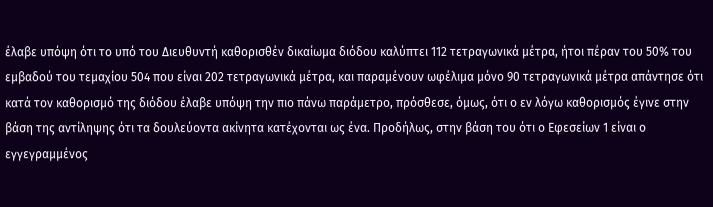έλαβε υπόψη ότι το υπό του Διευθυντή καθορισθέν δικαίωμα διόδου καλύπτει 112 τετραγωνικά μέτρα, ήτοι πέραν του 50% του εμβαδού του τεμαχίου 504 που είναι 202 τετραγωνικά μέτρα, και παραμένουν ωφέλιμα μόνο 90 τετραγωνικά μέτρα απάντησε ότι κατά τον καθορισμό της διόδου έλαβε υπόψη την πιο πάνω παράμετρο, πρόσθεσε, όμως, ότι ο εν λόγω καθορισμός έγινε στην βάση της αντίληψης ότι τα δουλεύοντα ακίνητα κατέχονται ως ένα. Προδήλως, στην βάση του ότι ο Εφεσείων 1 είναι ο εγγεγραμμένος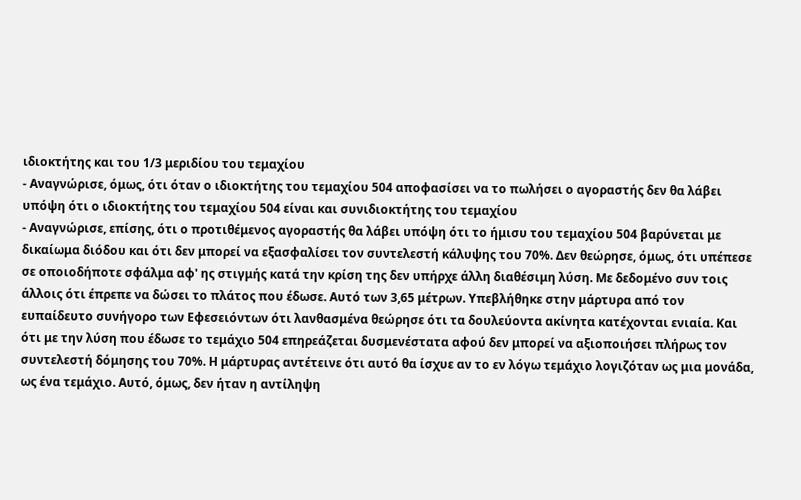ιδιοκτήτης και του 1/3 μεριδίου του τεμαχίου
- Αναγνώρισε, όμως, ότι όταν ο ιδιοκτήτης του τεμαχίου 504 αποφασίσει να το πωλήσει ο αγοραστής δεν θα λάβει υπόψη ότι ο ιδιοκτήτης του τεμαχίου 504 είναι και συνιδιοκτήτης του τεμαχίου
- Αναγνώρισε, επίσης, ότι ο προτιθέμενος αγοραστής θα λάβει υπόψη ότι το ήμισυ του τεμαχίου 504 βαρύνεται με δικαίωμα διόδου και ότι δεν μπορεί να εξασφαλίσει τον συντελεστή κάλυψης του 70%. Δεν θεώρησε, όμως, ότι υπέπεσε σε οποιοδήποτε σφάλμα αφ' ης στιγμής κατά την κρίση της δεν υπήρχε άλλη διαθέσιμη λύση. Με δεδομένο συν τοις άλλοις ότι έπρεπε να δώσει το πλάτος που έδωσε. Αυτό των 3,65 μέτρων. Υπεβλήθηκε στην μάρτυρα από τον ευπαίδευτο συνήγορο των Εφεσειόντων ότι λανθασμένα θεώρησε ότι τα δουλεύοντα ακίνητα κατέχονται ενιαία. Και ότι με την λύση που έδωσε το τεμάχιο 504 επηρεάζεται δυσμενέστατα αφού δεν μπορεί να αξιοποιήσει πλήρως τον συντελεστή δόμησης του 70%. Η μάρτυρας αντέτεινε ότι αυτό θα ίσχυε αν το εν λόγω τεμάχιο λογιζόταν ως μια μονάδα, ως ένα τεμάχιο. Αυτό, όμως, δεν ήταν η αντίληψη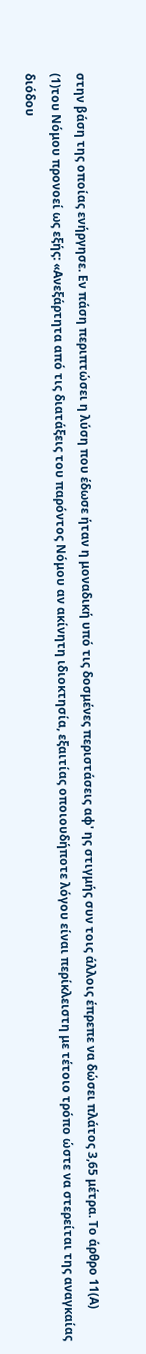στην βάση της οποίας ενήργησε. Εν πάση περιπτώσει η λύση που έδωσε ήταν η μοναδική υπό τις δοσμένες περιστάσεις αφ' ης στιγμής συν τοις άλλοις έπρεπε να δώσει πλάτος 3,65 μέτρα. Το άρθρο 11(Α)
(1)του Νόμου προνοεί ως εξής: «Ανεξάρτητα από τις διατάξεις του παρόντος Νόμου αν ακίνητη ιδιοκτησία, εξαιτίας οποιουδήποτε λόγου είναι περίκλειστη με τέτοιο τρόπο ώστε να στερείται της αναγκαίας διόδου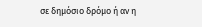σε δημόσιο δρόμο ή αν η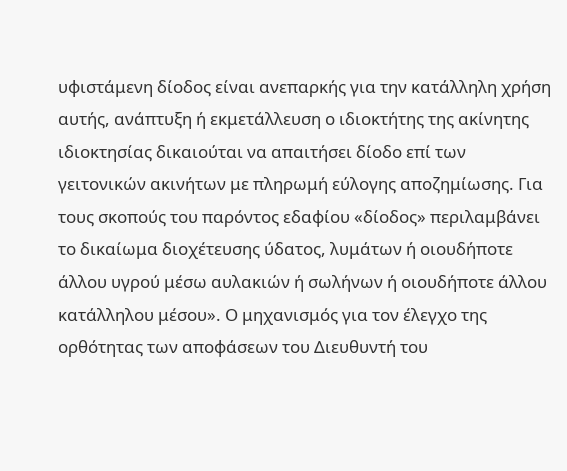υφιστάμενη δίοδος είναι ανεπαρκής για την κατάλληλη χρήση αυτής, ανάπτυξη ή εκμετάλλευση ο ιδιοκτήτης της ακίνητης ιδιοκτησίας δικαιούται να απαιτήσει δίοδο επί των γειτονικών ακινήτων με πληρωμή εύλογης αποζημίωσης. Για τους σκοπούς του παρόντος εδαφίου «δίοδος» περιλαμβάνει το δικαίωμα διοχέτευσης ύδατος, λυμάτων ή οιουδήποτε άλλου υγρού μέσω αυλακιών ή σωλήνων ή οιουδήποτε άλλου κατάλληλου μέσου». Ο μηχανισμός για τον έλεγχο της ορθότητας των αποφάσεων του Διευθυντή του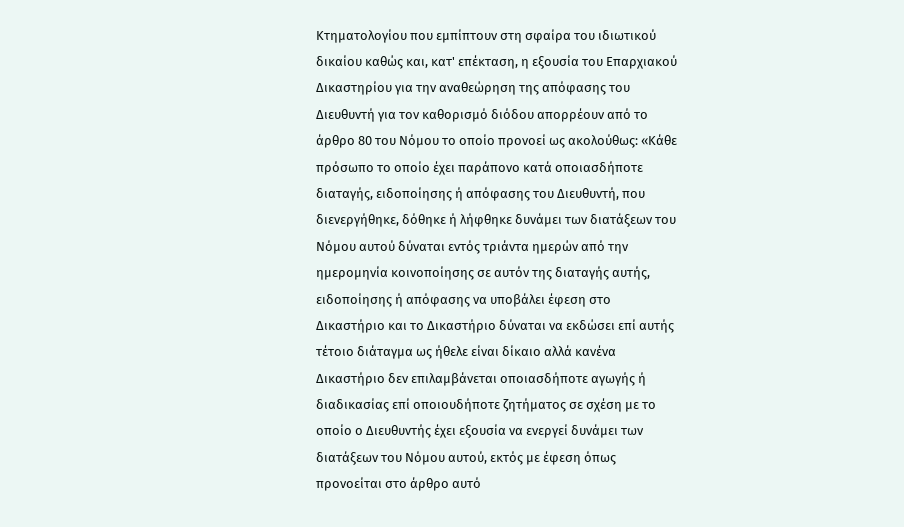Κτηματολογίου που εμπίπτουν στη σφαίρα του ιδιωτικού δικαίου καθώς και, κατ' επέκταση, η εξουσία του Επαρχιακού Δικαστηρίου για την αναθεώρηση της απόφασης του Διευθυντή για τον καθορισμό διόδου απορρέουν από το άρθρο 80 του Νόμου το οποίο προνοεί ως ακολούθως: «Κάθε πρόσωπο το οποίο έχει παράπονο κατά οποιασδήποτε διαταγής, ειδοποίησης ή απόφασης του Διευθυντή, που διενεργήθηκε, δόθηκε ή λήφθηκε δυνάμει των διατάξεων του Νόμου αυτού δύναται εντός τριάντα ημερών από την ημερομηνία κοινοποίησης σε αυτόν της διαταγής αυτής, ειδοποίησης ή απόφασης να υποβάλει έφεση στο Δικαστήριο και το Δικαστήριο δύναται να εκδώσει επί αυτής τέτοιο διάταγμα ως ήθελε είναι δίκαιο αλλά κανένα Δικαστήριο δεν επιλαμβάνεται οποιασδήποτε αγωγής ή διαδικασίας επί οποιουδήποτε ζητήματος σε σχέση με το οποίο ο Διευθυντής έχει εξουσία να ενεργεί δυνάμει των διατάξεων του Νόμου αυτού, εκτός με έφεση όπως προνοείται στο άρθρο αυτό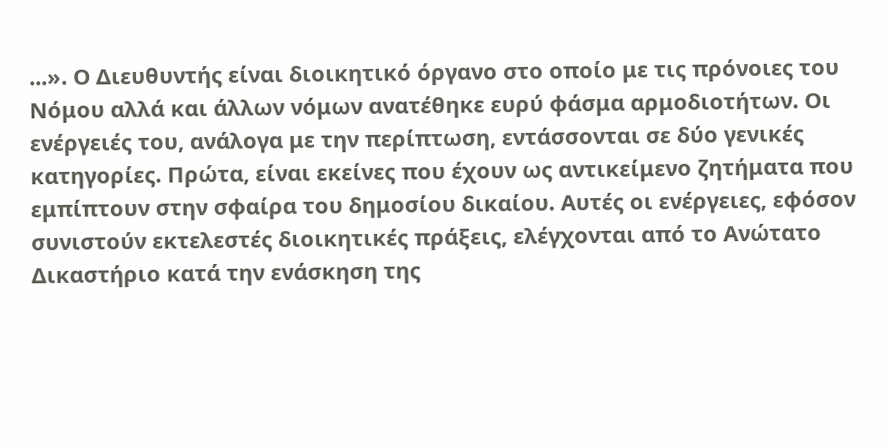...». Ο Διευθυντής είναι διοικητικό όργανο στο οποίο με τις πρόνοιες του Νόμου αλλά και άλλων νόμων ανατέθηκε ευρύ φάσμα αρμοδιοτήτων. Οι ενέργειές του, ανάλογα με την περίπτωση, εντάσσονται σε δύο γενικές κατηγορίες. Πρώτα, είναι εκείνες που έχουν ως αντικείμενο ζητήματα που εμπίπτουν στην σφαίρα του δημοσίου δικαίου. Αυτές οι ενέργειες, εφόσον συνιστούν εκτελεστές διοικητικές πράξεις, ελέγχονται από το Ανώτατο Δικαστήριο κατά την ενάσκηση της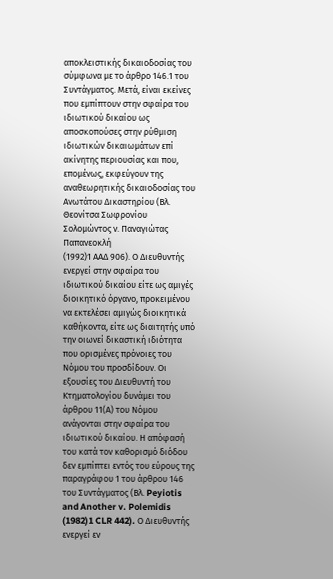αποκλειστικής δικαιοδοσίας του σύμφωνα με το άρθρο 146.1 του Συντάγματος. Μετά, είναι εκείνες που εμπίπτουν στην σφαίρα του ιδιωτικού δικαίου ως αποσκοπούσες στην ρύθμιση ιδιωτικών δικαιωμάτων επί ακίνητης περιουσίας και που, επομένως, εκφεύγουν της αναθεωρητικής δικαιοδοσίας του Ανωτάτου Δικαστηρίου (Βλ. Θεονίτσα Σωφρονίου Σολομώντος ν. Παναγιώτας Παπανεοκλή
(1992)1 ΑΑΔ 906). Ο Διευθυντής ενεργεί στην σφαίρα του ιδιωτικού δικαίου είτε ως αμιγές διοικητικό όργανο, προκειμένου να εκτελέσει αμιγώς διοικητικά καθήκοντα, είτε ως διαιτητής υπό την οιωνεί δικαστική ιδιότητα που ορισμένες πρόνοιες του Νόμου του προσδίδουν. Οι εξουσίες του Διευθυντή του Κτηματολογίου δυνάμει του άρθρου 11(Α) του Νόμου ανάγονται στην σφαίρα του ιδιωτικού δικαίου. Η απόφασή του κατά τον καθορισμό διόδου δεν εμπίπτει εντός του εύρους της παραγράφου 1 του άρθρου 146 του Συντάγματος (Βλ. Peyiotis and Another v. Polemidis
(1982)1 CLR 442). Ο Διευθυντής ενεργεί εν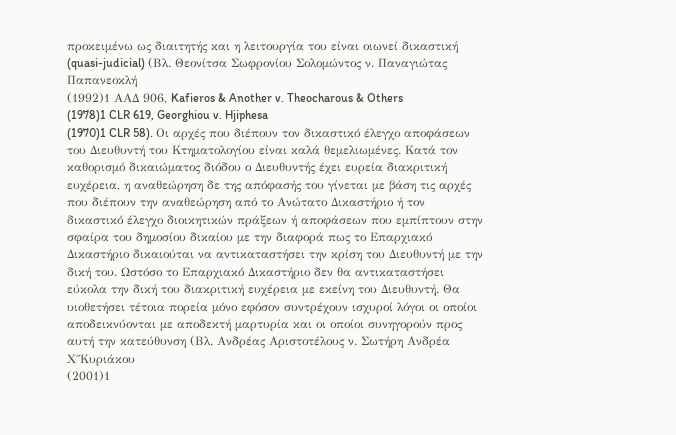προκειμένω ως διαιτητής και η λειτουργία του είναι οιωνεί δικαστική (quasi-judicial) (Βλ. Θεονίτσα Σωφρονίου Σολομώντος ν. Παναγιώτας Παπανεοκλή
(1992)1 ΑΑΔ 906, Kafieros & Another v. Theocharous & Others
(1978)1 CLR 619, Georghiou v. Hjiphesa
(1970)1 CLR 58). Οι αρχές που διέπουν τον δικαστικό έλεγχο αποφάσεων του Διευθυντή του Κτηματολογίου είναι καλά θεμελιωμένες. Κατά τον καθορισμό δικαιώματος διόδου ο Διευθυντής έχει ευρεία διακριτική ευχέρεια, η αναθεώρηση δε της απόφασής του γίνεται με βάση τις αρχές που διέπουν την αναθεώρηση από το Ανώτατο Δικαστήριο ή τον δικαστικό έλεγχο διοικητικών πράξεων ή αποφάσεων που εμπίπτουν στην σφαίρα του δημοσίου δικαίου με την διαφορά πως το Επαρχιακό Δικαστήριο δικαιούται να αντικαταστήσει την κρίση του Διευθυντή με την δική του. Ωστόσο το Επαρχιακό Δικαστήριο δεν θα αντικαταστήσει εύκολα την δική του διακριτική ευχέρεια με εκείνη του Διευθυντή. Θα υιοθετήσει τέτοια πορεία μόνο εφόσον συντρέχουν ισχυροί λόγοι οι οποίοι αποδεικνύονται με αποδεκτή μαρτυρία και οι οποίοι συνηγορούν προς αυτή την κατεύθυνση (Βλ. Ανδρέας Αριστοτέλους ν. Σωτήρη Ανδρέα Χ΄΄Κυριάκου
(2001)1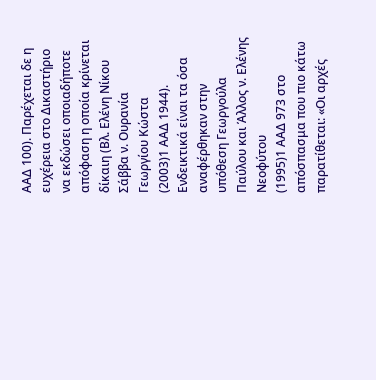ΑΑΔ 100). Παρέχεται δε η ευχέρεια στο Δικαστήριο να εκδώσει οποιαδήποτε απόφαση η οποία κρίνεται δίκαιη (Βλ. Ελένη Νίκου Σάββα ν. Ουρανία Γεωργίου Κώστα
(2003)1 ΑΑΔ 1944). Ενδεικτικά είναι τα όσα αναφέρθηκαν στην υπόθεση Γεωργούλα Παύλου και Άλλος ν. Ελένης Νεοφύτου
(1995)1 ΑΑΔ 973 στο απόσπασμα που πιο κάτω παρατίθεται: «Οι αρχές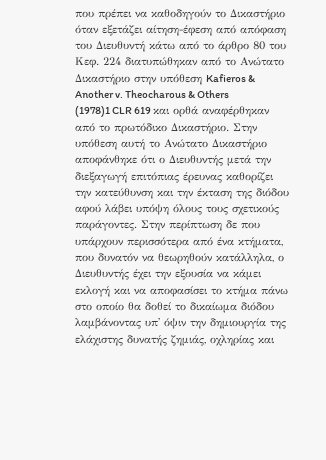που πρέπει να καθοδηγούν το Δικαστήριο όταν εξετάζει αίτηση-έφεση από απόφαση του Διευθυντή κάτω από το άρθρο 80 του Κεφ. 224 διατυπώθηκαν από το Ανώτατο Δικαστήριο στην υπόθεση Kafieros & Another v. Theocharous & Others
(1978)1 CLR 619 και ορθά αναφέρθηκαν από το πρωτόδικο Δικαστήριο. Στην υπόθεση αυτή το Ανώτατο Δικαστήριο αποφάνθηκε ότι ο Διευθυντής μετά την διεξαγωγή επιτόπιας έρευνας καθορίζει την κατεύθυνση και την έκταση της διόδου αφού λάβει υπόψη όλους τους σχετικούς παράγοντες. Στην περίπτωση δε που υπάρχουν περισσότερα από ένα κτήματα, που δυνατόν να θεωρηθούν κατάλληλα, ο Διευθυντής έχει την εξουσία να κάμει εκλογή και να αποφασίσει το κτήμα πάνω στο οποίο θα δοθεί το δικαίωμα διόδου λαμβάνοντας υπ' όψιν την δημιουργία της ελάχιστης δυνατής ζημιάς, οχληρίας και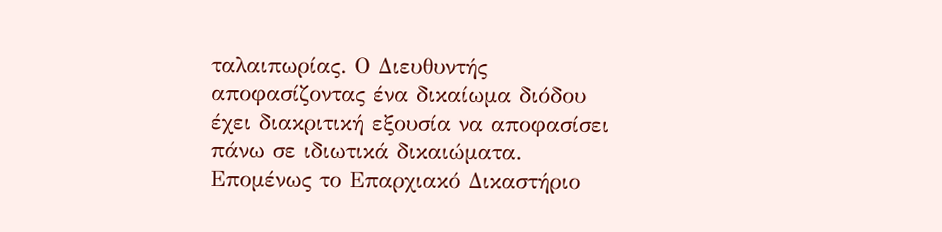ταλαιπωρίας. Ο Διευθυντής αποφασίζοντας ένα δικαίωμα διόδου έχει διακριτική εξουσία να αποφασίσει πάνω σε ιδιωτικά δικαιώματα. Επομένως το Επαρχιακό Δικαστήριο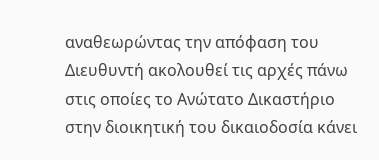αναθεωρώντας την απόφαση του Διευθυντή ακολουθεί τις αρχές πάνω στις οποίες το Ανώτατο Δικαστήριο στην διοικητική του δικαιοδοσία κάνει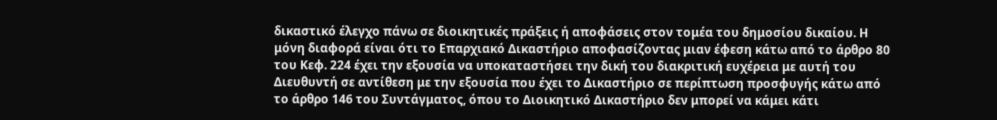δικαστικό έλεγχο πάνω σε διοικητικές πράξεις ή αποφάσεις στον τομέα του δημοσίου δικαίου. Η μόνη διαφορά είναι ότι το Επαρχιακό Δικαστήριο αποφασίζοντας μιαν έφεση κάτω από το άρθρο 80 του Κεφ. 224 έχει την εξουσία να υποκαταστήσει την δική του διακριτική ευχέρεια με αυτή του Διευθυντή σε αντίθεση με την εξουσία που έχει το Δικαστήριο σε περίπτωση προσφυγής κάτω από το άρθρο 146 του Συντάγματος, όπου το Διοικητικό Δικαστήριο δεν μπορεί να κάμει κάτι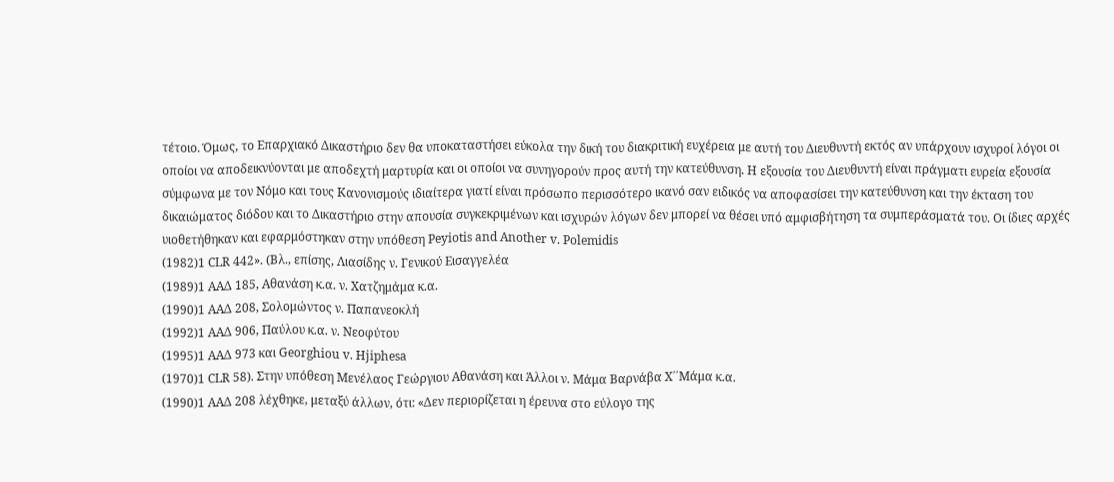τέτοιο. Όμως, το Επαρχιακό Δικαστήριο δεν θα υποκαταστήσει εύκολα την δική του διακριτική ευχέρεια με αυτή του Διευθυντή εκτός αν υπάρχουν ισχυροί λόγοι οι οποίοι να αποδεικνύονται με αποδεχτή μαρτυρία και οι οποίοι να συνηγορούν προς αυτή την κατεύθυνση. Η εξουσία του Διευθυντή είναι πράγματι ευρεία εξουσία σύμφωνα με τον Νόμο και τους Κανονισμούς ιδιαίτερα γιατί είναι πρόσωπο περισσότερο ικανό σαν ειδικός να αποφασίσει την κατεύθυνση και την έκταση του δικαιώματος διόδου και το Δικαστήριο στην απουσία συγκεκριμένων και ισχυρών λόγων δεν μπορεί να θέσει υπό αμφισβήτηση τα συμπεράσματά του. Οι ίδιες αρχές υιοθετήθηκαν και εφαρμόστηκαν στην υπόθεση Peyiotis and Another v. Polemidis
(1982)1 CLR 442». (Βλ., επίσης, Λιασίδης ν. Γενικού Εισαγγελέα
(1989)1 ΑΑΔ 185, Αθανάση κ.α. ν. Χατζημάμα κ.α.
(1990)1 ΑΑΔ 208, Σολομώντος ν. Παπανεοκλή
(1992)1 ΑΑΔ 906, Παύλου κ.α. ν. Νεοφύτου
(1995)1 ΑΑΔ 973 και Georghiou v. Hjiphesa
(1970)1 CLR 58). Στην υπόθεση Μενέλαος Γεώργιου Αθανάση και Άλλοι ν. Μάμα Βαρνάβα Χ΄΄Μάμα κ.α.
(1990)1 ΑΑΔ 208 λέχθηκε, μεταξύ άλλων, ότι: «Δεν περιορίζεται η έρευνα στο εύλογο της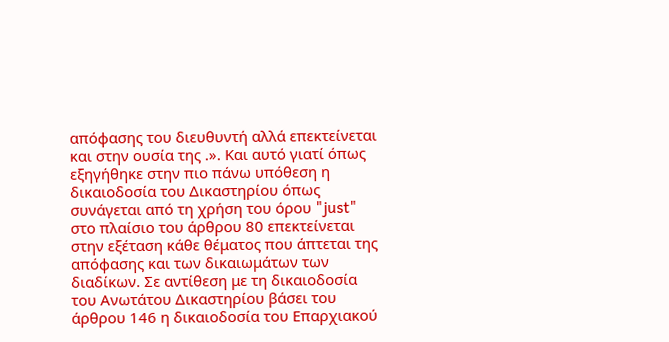απόφασης του διευθυντή αλλά επεκτείνεται και στην ουσία της .». Και αυτό γιατί όπως εξηγήθηκε στην πιο πάνω υπόθεση η δικαιοδοσία του Δικαστηρίου όπως συνάγεται από τη χρήση του όρου "just" στο πλαίσιο του άρθρου 80 επεκτείνεται στην εξέταση κάθε θέματος που άπτεται της απόφασης και των δικαιωμάτων των διαδίκων. Σε αντίθεση με τη δικαιοδοσία του Ανωτάτου Δικαστηρίου βάσει του άρθρου 146 η δικαιοδοσία του Επαρχιακού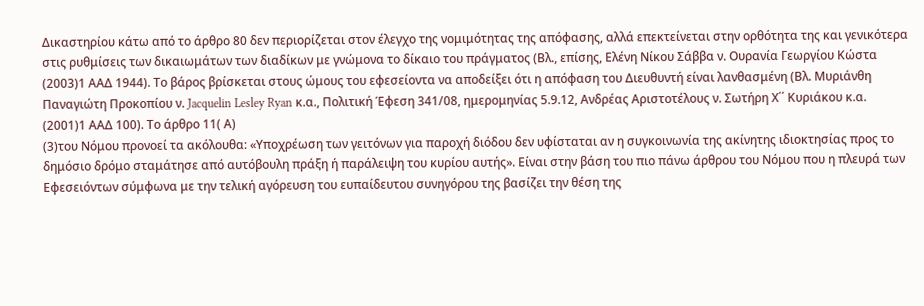Δικαστηρίου κάτω από το άρθρο 80 δεν περιορίζεται στον έλεγχο της νομιμότητας της απόφασης, αλλά επεκτείνεται στην ορθότητα της και γενικότερα στις ρυθμίσεις των δικαιωμάτων των διαδίκων με γνώμονα το δίκαιο του πράγματος (Βλ., επίσης, Ελένη Νίκου Σάββα ν. Ουρανία Γεωργίου Κώστα
(2003)1 ΑΑΔ 1944). Το βάρος βρίσκεται στους ώμους του εφεσείοντα να αποδείξει ότι η απόφαση του Διευθυντή είναι λανθασμένη (Βλ. Μυριάνθη Παναγιώτη Προκοπίου ν. Jacquelin Lesley Ryan κ.α., Πολιτική Έφεση 341/08, ημερομηνίας 5.9.12, Ανδρέας Αριστοτέλους ν. Σωτήρη Χ΄΄ Κυριάκου κ.α.
(2001)1 ΑΑΔ 100). Το άρθρο 11( Α)
(3)του Νόμου προνοεί τα ακόλουθα: «Υποχρέωση των γειτόνων για παροχή διόδου δεν υφίσταται αν η συγκοινωνία της ακίνητης ιδιοκτησίας προς το δημόσιο δρόμο σταμάτησε από αυτόβουλη πράξη ή παράλειψη του κυρίου αυτής». Είναι στην βάση του πιο πάνω άρθρου του Νόμου που η πλευρά των Εφεσειόντων σύμφωνα με την τελική αγόρευση του ευπαίδευτου συνηγόρου της βασίζει την θέση της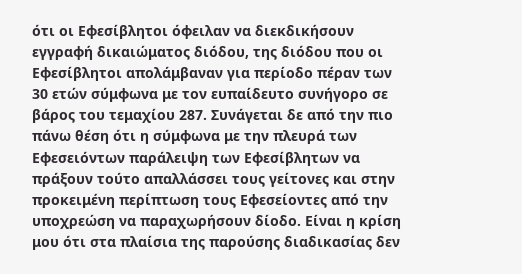ότι οι Εφεσίβλητοι όφειλαν να διεκδικήσουν εγγραφή δικαιώματος διόδου, της διόδου που οι Εφεσίβλητοι απολάμβαναν για περίοδο πέραν των 30 ετών σύμφωνα με τον ευπαίδευτο συνήγορο σε βάρος του τεμαχίου 287. Συνάγεται δε από την πιο πάνω θέση ότι η σύμφωνα με την πλευρά των Εφεσειόντων παράλειψη των Εφεσίβλητων να πράξουν τούτο απαλλάσσει τους γείτονες και στην προκειμένη περίπτωση τους Εφεσείοντες από την υποχρεώση να παραχωρήσουν δίοδο. Είναι η κρίση μου ότι στα πλαίσια της παρούσης διαδικασίας δεν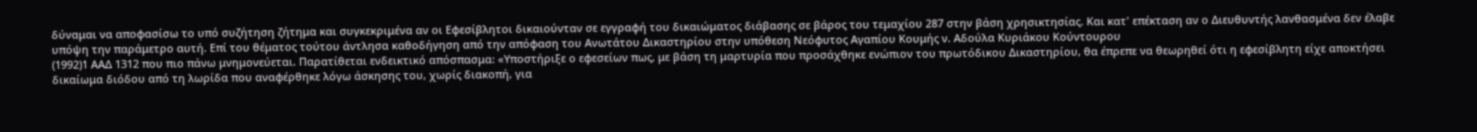δύναμαι να αποφασίσω το υπό συζήτηση ζήτημα και συγκεκριμένα αν οι Εφεσίβλητοι δικαιούνταν σε εγγραφή του δικαιώματος διάβασης σε βάρος του τεμαχίου 287 στην βάση χρησικτησίας. Και κατ' επέκταση αν ο Διευθυντής λανθασμένα δεν έλαβε υπόψη την παράμετρο αυτή. Επί του θέματος τούτου άντλησα καθοδήγηση από την απόφαση του Ανωτάτου Δικαστηρίου στην υπόθεση Νεόφυτος Αγαπίου Κουμής ν. Αδούλα Κυριάκου Κούντουρου
(1992)1 ΑΑΔ 1312 που πιο πάνω μνημονεύεται. Παρατίθεται ενδεικτικό απόσπασμα: «Υποστήριξε ο εφεσείων πως, με βάση τη μαρτυρία που προσάχθηκε ενώπιον του πρωτόδικου Δικαστηρίου, θα έπρεπε να θεωρηθεί ότι η εφεσίβλητη είχε αποκτήσει δικαίωμα διόδου από τη λωρίδα που αναφέρθηκε λόγω άσκησης του, χωρίς διακοπή, για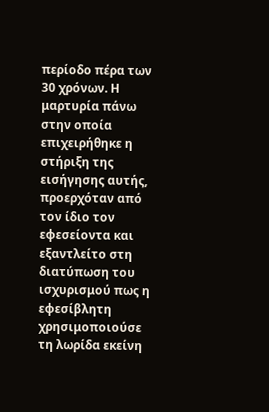περίοδο πέρα των 30 χρόνων. Η μαρτυρία πάνω στην οποία επιχειρήθηκε η στήριξη της εισήγησης αυτής, προερχόταν από τον ίδιο τον εφεσείοντα και εξαντλείτο στη διατύπωση του ισχυρισμού πως η εφεσίβλητη χρησιμοποιούσε τη λωρίδα εκείνη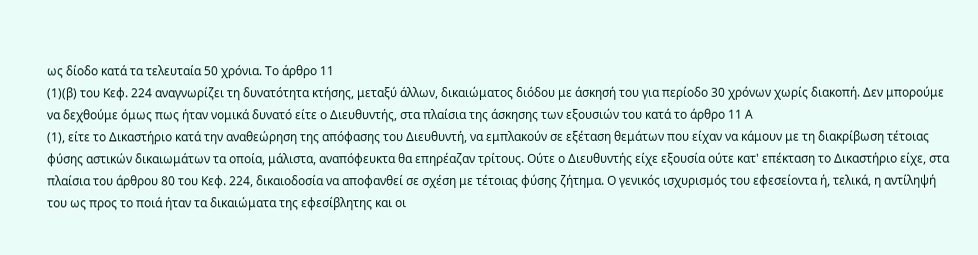ως δίοδο κατά τα τελευταία 50 χρόνια. Το άρθρο 11
(1)(β) του Κεφ. 224 αναγνωρίζει τη δυνατότητα κτήσης, μεταξύ άλλων, δικαιώματος διόδου με άσκησή του για περίοδο 30 χρόνων χωρίς διακοπή. Δεν μπορούμε να δεχθούμε όμως πως ήταν νομικά δυνατό είτε ο Διευθυντής, στα πλαίσια της άσκησης των εξουσιών του κατά το άρθρο 11 Α
(1), είτε το Δικαστήριο κατά την αναθεώρηση της απόφασης του Διευθυντή, να εμπλακούν σε εξέταση θεμάτων που είχαν να κάμουν με τη διακρίβωση τέτοιας φύσης αστικών δικαιωμάτων τα οποία, μάλιστα, αναπόφευκτα θα επηρέαζαν τρίτους. Ούτε ο Διευθυντής είχε εξουσία ούτε κατ' επέκταση το Δικαστήριο είχε, στα πλαίσια του άρθρου 80 του Κεφ. 224, δικαιοδοσία να αποφανθεί σε σχέση με τέτοιας φύσης ζήτημα. Ο γενικός ισχυρισμός του εφεσείοντα ή, τελικά, η αντίληψή του ως προς το ποιά ήταν τα δικαιώματα της εφεσίβλητης και οι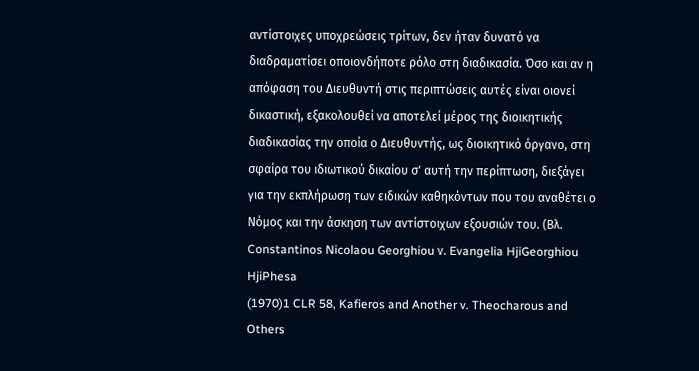αντίστοιχες υποχρεώσεις τρίτων, δεν ήταν δυνατό να διαδραματίσει οποιονδήποτε ρόλο στη διαδικασία. Όσο και αν η απόφαση του Διευθυντή στις περιπτώσεις αυτές είναι οιονεί δικαστική, εξακολουθεί να αποτελεί μέρος της διοικητικής διαδικασίας την οποία ο Διευθυντής, ως διοικητικό όργανο, στη σφαίρα του ιδιωτικού δικαίου σ' αυτή την περίπτωση, διεξάγει για την εκπλήρωση των ειδικών καθηκόντων που του αναθέτει ο Νόμος και την άσκηση των αντίστοιχων εξουσιών του. (Βλ. Constantinos Nicolaou Georghiou ν. Evangelia HjiGeorghiou HjiPhesa
(1970)1 CLR 58, Kafieros and Another v. Theocharous and Others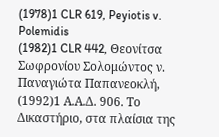(1978)1 CLR 619, Peyiotis v. Polemidis
(1982)1 CLR 442, Θεονίτσα Σωφρονίου Σολομώντος ν. Παναγιώτα Παπανεοκλή,
(1992)1 Α.Α.Δ. 906. Το Δικαστήριο, στα πλαίσια της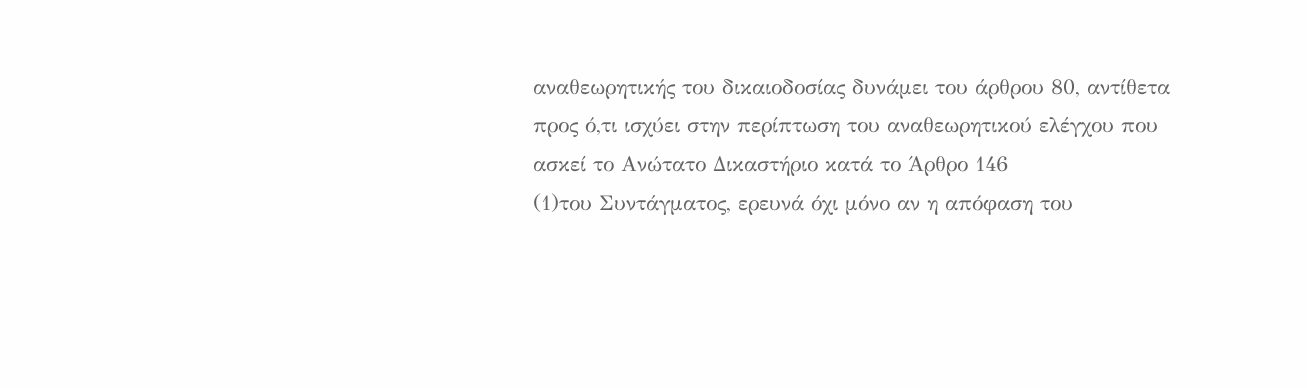αναθεωρητικής του δικαιοδοσίας δυνάμει του άρθρου 80, αντίθετα προς ό,τι ισχύει στην περίπτωση του αναθεωρητικού ελέγχου που ασκεί το Ανώτατο Δικαστήριο κατά το Άρθρο 146
(1)του Συντάγματος, ερευνά όχι μόνο αν η απόφαση του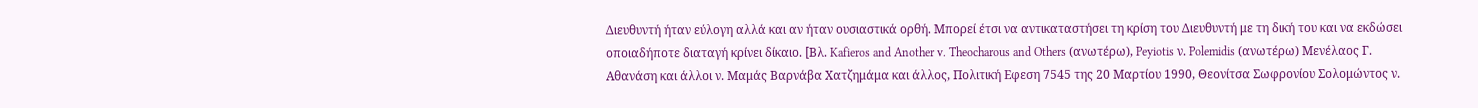Διευθυντή ήταν εύλογη αλλά και αν ήταν ουσιαστικά ορθή. Μπορεί έτσι να αντικαταστήσει τη κρίση του Διευθυντή με τη δική του και να εκδώσει οποιαδήποτε διαταγή κρίνει δίκαιο. [Βλ. Kafieros and Another v. Theocharous and Others (ανωτέρω), Peyiotis ν. Polemidis (ανωτέρω) Μενέλαος Γ. Αθανάση και άλλοι ν. Μαμάς Βαρνάβα Χατζημάμα και άλλος, Πολιτική Εφεση 7545 της 20 Μαρτίου 1990, Θεονίτσα Σωφρονίου Σολομώντος ν.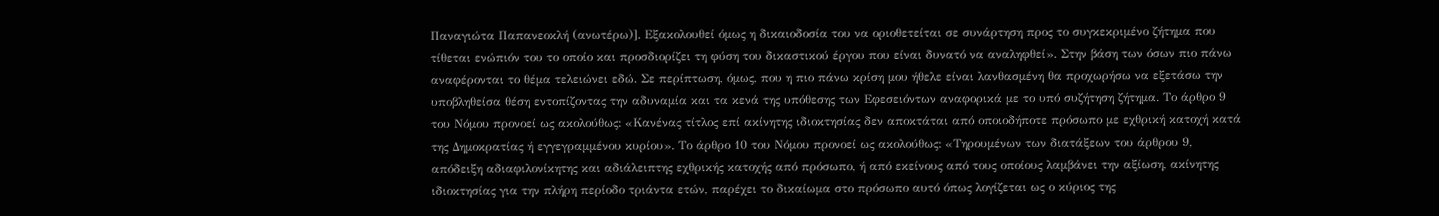Παναγιώτα Παπανεοκλή (ανωτέρω)]. Εξακολουθεί όμως η δικαιοδοσία του να οριοθετείται σε συνάρτηση προς το συγκεκριμένο ζήτημα που τίθεται ενώπιόν του το οποίο και προσδιορίζει τη φύση του δικαστικού έργου που είναι δυνατό να αναληφθεί». Στην βάση των όσων πιο πάνω αναφέρονται το θέμα τελειώνει εδώ. Σε περίπτωση, όμως, που η πιο πάνω κρίση μου ήθελε είναι λανθασμένη θα προχωρήσω να εξετάσω την υποβληθείσα θέση εντοπίζοντας την αδυναμία και τα κενά της υπόθεσης των Εφεσειόντων αναφορικά με το υπό συζήτηση ζήτημα. Το άρθρο 9 του Νόμου προνοεί ως ακολούθως: «Κανένας τίτλος επί ακίνητης ιδιοκτησίας δεν αποκτάται από οποιοδήποτε πρόσωπο με εχθρική κατοχή κατά της Δημοκρατίας ή εγγεγραμμένου κυρίου». Το άρθρο 10 του Νόμου προνοεί ως ακολούθως: «Τηρουμένων των διατάξεων του άρθρου 9, απόδειξη αδιαφιλονίκητης και αδιάλειπτης εχθρικής κατοχής από πρόσωπο, ή από εκείνους από τους οποίους λαμβάνει την αξίωση, ακίνητης ιδιοκτησίας για την πλήρη περίοδο τριάντα ετών, παρέχει το δικαίωμα στο πρόσωπο αυτό όπως λογίζεται ως ο κύριος της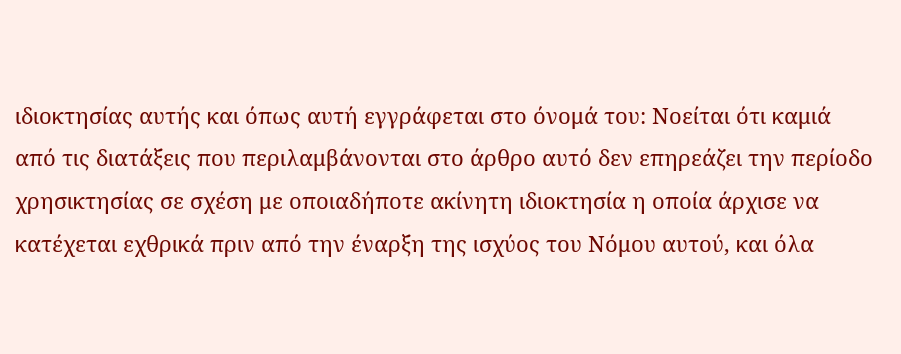ιδιοκτησίας αυτής και όπως αυτή εγγράφεται στο όνομά του: Νοείται ότι καμιά από τις διατάξεις που περιλαμβάνονται στο άρθρο αυτό δεν επηρεάζει την περίοδο χρησικτησίας σε σχέση με οποιαδήποτε ακίνητη ιδιοκτησία η οποία άρχισε να κατέχεται εχθρικά πριν από την έναρξη της ισχύος του Νόμου αυτού, και όλα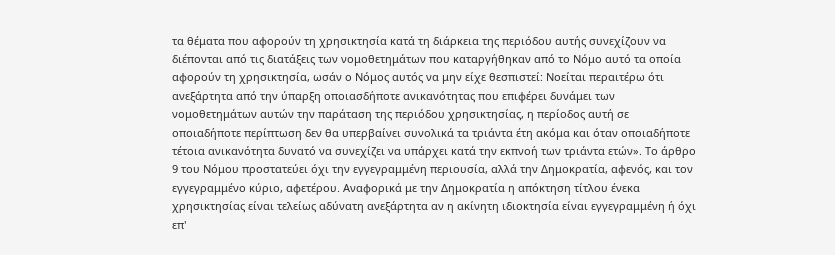τα θέματα που αφορούν τη χρησικτησία κατά τη διάρκεια της περιόδου αυτής συνεχίζουν να διέπονται από τις διατάξεις των νομοθετημάτων που καταργήθηκαν από το Νόμο αυτό τα οποία αφορούν τη χρησικτησία, ωσάν ο Νόμος αυτός να μην είχε θεσπιστεί: Νοείται περαιτέρω ότι ανεξάρτητα από την ύπαρξη οποιασδήποτε ανικανότητας που επιφέρει δυνάμει των νομοθετημάτων αυτών την παράταση της περιόδου χρησικτησίας, η περίοδος αυτή σε οποιαδήποτε περίπτωση δεν θα υπερβαίνει συνολικά τα τριάντα έτη ακόμα και όταν οποιαδήποτε τέτοια ανικανότητα δυνατό να συνεχίζει να υπάρχει κατά την εκπνοή των τριάντα ετών». Το άρθρο 9 του Νόμου προστατεύει όχι την εγγεγραμμένη περιουσία, αλλά την Δημοκρατία, αφενός, και τον εγγεγραμμένο κύριο, αφετέρου. Αναφορικά με την Δημοκρατία η απόκτηση τίτλου ένεκα χρησικτησίας είναι τελείως αδύνατη ανεξάρτητα αν η ακίνητη ιδιοκτησία είναι εγγεγραμμένη ή όχι επ'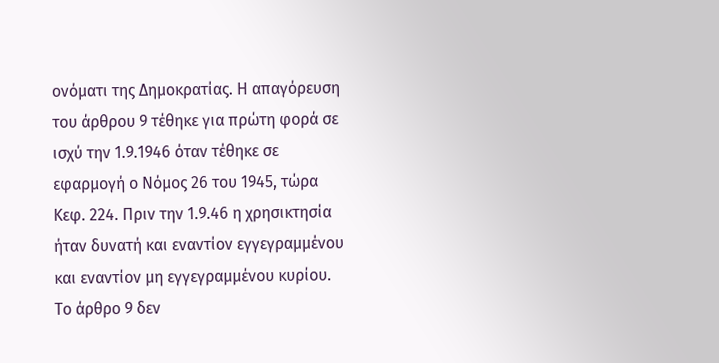ονόματι της Δημοκρατίας. Η απαγόρευση του άρθρου 9 τέθηκε για πρώτη φορά σε ισχύ την 1.9.1946 όταν τέθηκε σε εφαρμογή ο Νόμος 26 του 1945, τώρα Κεφ. 224. Πριν την 1.9.46 η χρησικτησία ήταν δυνατή και εναντίον εγγεγραμμένου και εναντίον μη εγγεγραμμένου κυρίου. Το άρθρο 9 δεν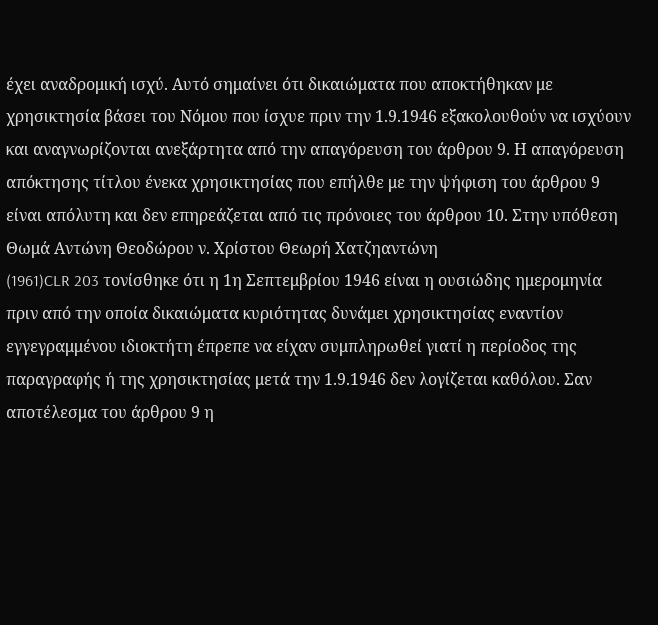έχει αναδρομική ισχύ. Αυτό σημαίνει ότι δικαιώματα που αποκτήθηκαν με χρησικτησία βάσει του Νόμου που ίσχυε πριν την 1.9.1946 εξακολουθούν να ισχύουν και αναγνωρίζονται ανεξάρτητα από την απαγόρευση του άρθρου 9. Η απαγόρευση απόκτησης τίτλου ένεκα χρησικτησίας που επήλθε με την ψήφιση του άρθρου 9 είναι απόλυτη και δεν επηρεάζεται από τις πρόνοιες του άρθρου 10. Στην υπόθεση Θωμά Αντώνη Θεοδώρου ν. Χρίστου Θεωρή Χατζηαντώνη
(1961)CLR 203 τονίσθηκε ότι η 1η Σεπτεμβρίου 1946 είναι η ουσιώδης ημερομηνία πριν από την οποία δικαιώματα κυριότητας δυνάμει χρησικτησίας εναντίον εγγεγραμμένου ιδιοκτήτη έπρεπε να είχαν συμπληρωθεί γιατί η περίοδος της παραγραφής ή της χρησικτησίας μετά την 1.9.1946 δεν λογίζεται καθόλου. Σαν αποτέλεσμα του άρθρου 9 η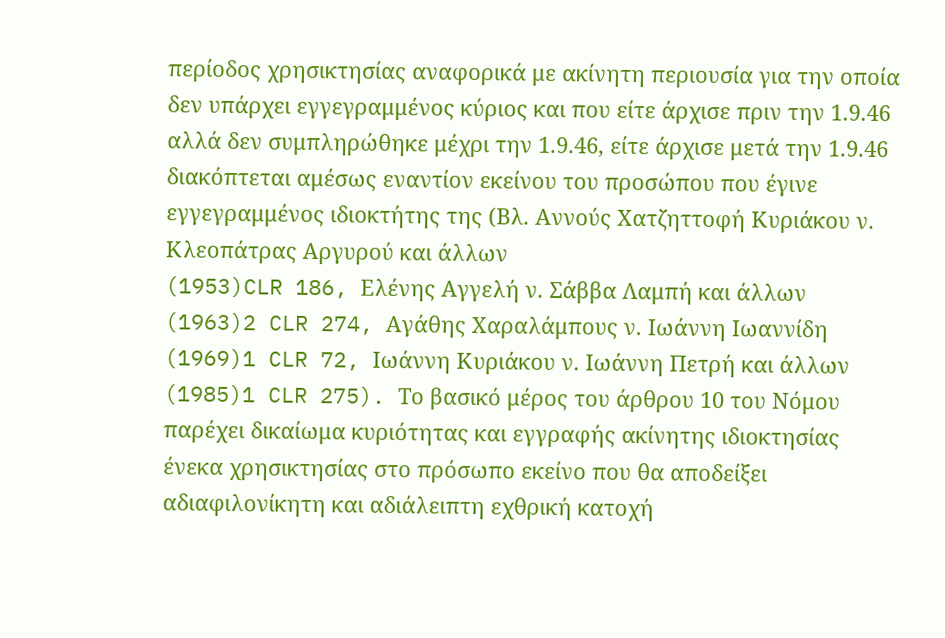περίοδος χρησικτησίας αναφορικά με ακίνητη περιουσία για την οποία δεν υπάρχει εγγεγραμμένος κύριος και που είτε άρχισε πριν την 1.9.46 αλλά δεν συμπληρώθηκε μέχρι την 1.9.46, είτε άρχισε μετά την 1.9.46 διακόπτεται αμέσως εναντίον εκείνου του προσώπου που έγινε εγγεγραμμένος ιδιοκτήτης της (Βλ. Αννούς Χατζηττοφή Κυριάκου ν. Κλεοπάτρας Αργυρού και άλλων
(1953)CLR 186, Ελένης Αγγελή ν. Σάββα Λαμπή και άλλων
(1963)2 CLR 274, Αγάθης Χαραλάμπους ν. Ιωάννη Ιωαννίδη
(1969)1 CLR 72, Ιωάννη Κυριάκου ν. Ιωάννη Πετρή και άλλων
(1985)1 CLR 275). Το βασικό μέρος του άρθρου 10 του Νόμου παρέχει δικαίωμα κυριότητας και εγγραφής ακίνητης ιδιοκτησίας ένεκα χρησικτησίας στο πρόσωπο εκείνο που θα αποδείξει αδιαφιλονίκητη και αδιάλειπτη εχθρική κατοχή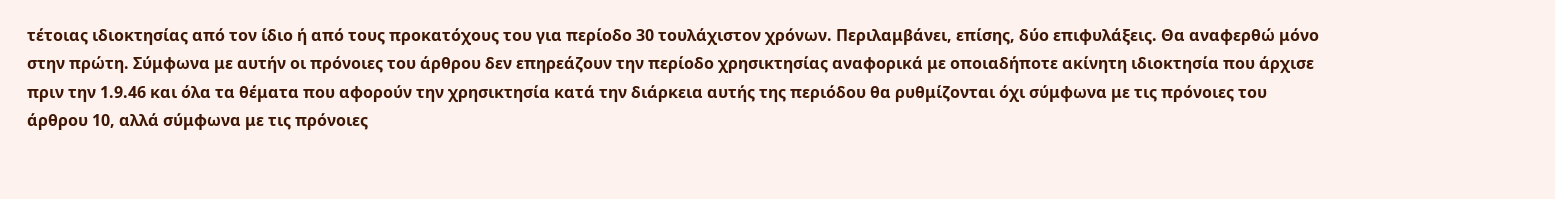τέτοιας ιδιοκτησίας από τον ίδιο ή από τους προκατόχους του για περίοδο 30 τουλάχιστον χρόνων. Περιλαμβάνει, επίσης, δύο επιφυλάξεις. Θα αναφερθώ μόνο στην πρώτη. Σύμφωνα με αυτήν οι πρόνοιες του άρθρου δεν επηρεάζουν την περίοδο χρησικτησίας αναφορικά με οποιαδήποτε ακίνητη ιδιοκτησία που άρχισε πριν την 1.9.46 και όλα τα θέματα που αφορούν την χρησικτησία κατά την διάρκεια αυτής της περιόδου θα ρυθμίζονται όχι σύμφωνα με τις πρόνοιες του άρθρου 10, αλλά σύμφωνα με τις πρόνοιες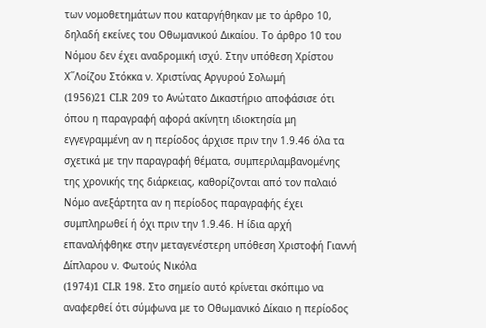των νομοθετημάτων που καταργήθηκαν με το άρθρο 10, δηλαδή εκείνες του Οθωμανικού Δικαίου. Το άρθρο 10 του Νόμου δεν έχει αναδρομική ισχύ. Στην υπόθεση Χρίστου Χ΄΄Λοίζου Στόκκα ν. Χριστίνας Αργυρού Σολωμή
(1956)21 CLR 209 το Ανώτατο Δικαστήριο αποφάσισε ότι όπου η παραγραφή αφορά ακίνητη ιδιοκτησία μη εγγεγραμμένη αν η περίοδος άρχισε πριν την 1.9.46 όλα τα σχετικά με την παραγραφή θέματα, συμπεριλαμβανομένης της χρονικής της διάρκειας, καθορίζονται από τον παλαιό Νόμο ανεξάρτητα αν η περίοδος παραγραφής έχει συμπληρωθεί ή όχι πριν την 1.9.46. Η ίδια αρχή επαναλήφθηκε στην μεταγενέστερη υπόθεση Χριστοφή Γιαννή Δίπλαρου ν. Φωτούς Νικόλα
(1974)1 CLR 198. Στο σημείο αυτό κρίνεται σκόπιμο να αναφερθεί ότι σύμφωνα με το Οθωμανικό Δίκαιο η περίοδος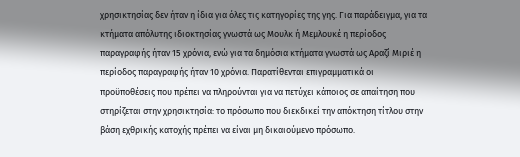χρησικτησίας δεν ήταν η ίδια για όλες τις κατηγορίες της γης. Για παράδειγμα, για τα κτήματα απόλυτης ιδιοκτησίας γνωστά ως Μουλκ ή Μεμλουκέ η περίοδος παραγραφής ήταν 15 χρόνια, ενώ για τα δημόσια κτήματα γνωστά ως Αραζί Μιριέ η περίοδος παραγραφής ήταν 10 χρόνια. Παρατίθενται επιγραμματικά οι προϋποθέσεις που πρέπει να πληρούνται για να πετύχει κάποιος σε απαίτηση που στηρίζεται στην χρησικτησία: το πρόσωπο που διεκδικεί την απόκτηση τίτλου στην βάση εχθρικής κατοχής πρέπει να είναι μη δικαιούμενο πρόσωπο.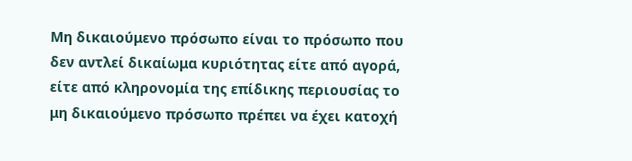Μη δικαιούμενο πρόσωπο είναι το πρόσωπο που δεν αντλεί δικαίωμα κυριότητας είτε από αγορά, είτε από κληρονομία της επίδικης περιουσίας το μη δικαιούμενο πρόσωπο πρέπει να έχει κατοχή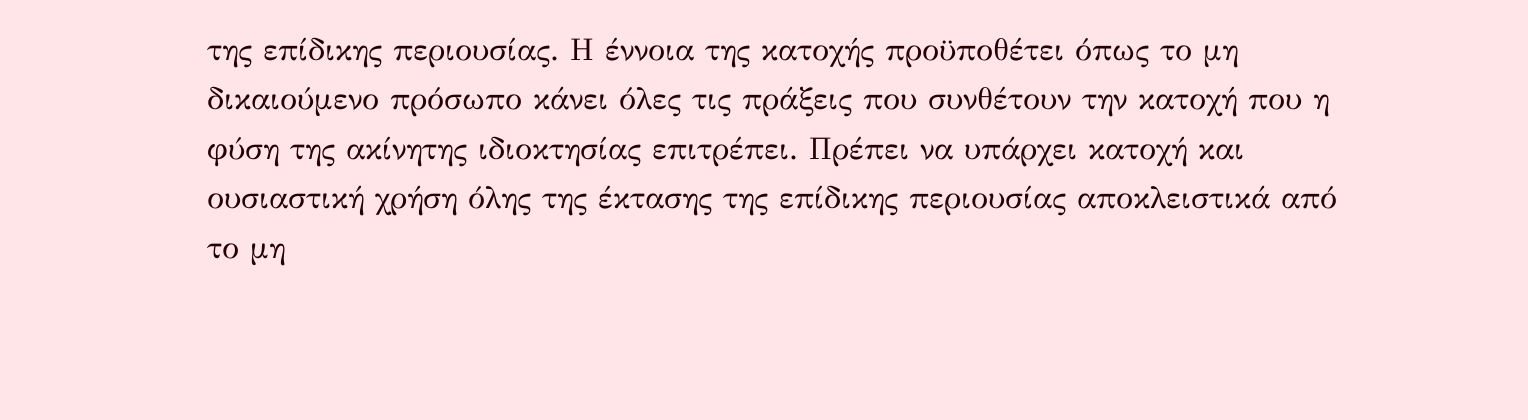της επίδικης περιουσίας. Η έννοια της κατοχής προϋποθέτει όπως το μη δικαιούμενο πρόσωπο κάνει όλες τις πράξεις που συνθέτουν την κατοχή που η φύση της ακίνητης ιδιοκτησίας επιτρέπει. Πρέπει να υπάρχει κατοχή και ουσιαστική χρήση όλης της έκτασης της επίδικης περιουσίας αποκλειστικά από το μη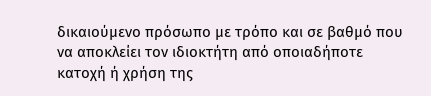δικαιούμενο πρόσωπο με τρόπο και σε βαθμό που να αποκλείει τον ιδιοκτήτη από οποιαδήποτε κατοχή ή χρήση της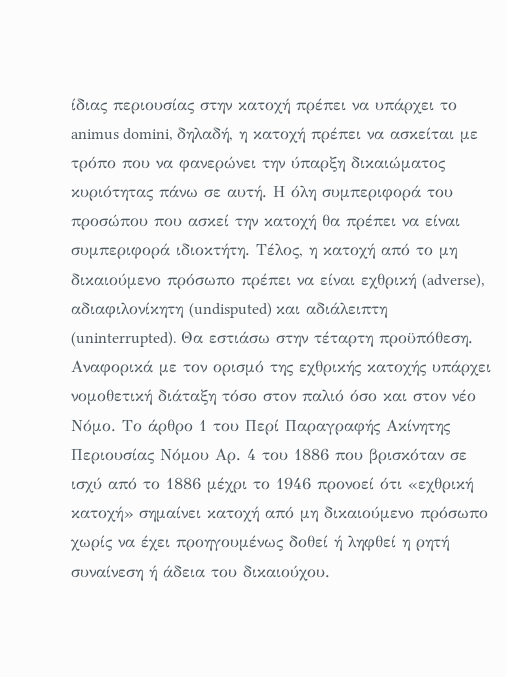ίδιας περιουσίας στην κατοχή πρέπει να υπάρχει το animus domini, δηλαδή, η κατοχή πρέπει να ασκείται με τρόπο που να φανερώνει την ύπαρξη δικαιώματος κυριότητας πάνω σε αυτή. Η όλη συμπεριφορά του προσώπου που ασκεί την κατοχή θα πρέπει να είναι συμπεριφορά ιδιοκτήτη. Τέλος, η κατοχή από το μη δικαιούμενο πρόσωπο πρέπει να είναι εχθρική (adverse), αδιαφιλονίκητη (undisputed) και αδιάλειπτη (uninterrupted). Θα εστιάσω στην τέταρτη προϋπόθεση. Αναφορικά με τον ορισμό της εχθρικής κατοχής υπάρχει νομοθετική διάταξη τόσο στον παλιό όσο και στον νέο Νόμο. Το άρθρο 1 του Περί Παραγραφής Ακίνητης Περιουσίας Νόμου Αρ. 4 του 1886 που βρισκόταν σε ισχύ από το 1886 μέχρι το 1946 προνοεί ότι «εχθρική κατοχή» σημαίνει κατοχή από μη δικαιούμενο πρόσωπο χωρίς να έχει προηγουμένως δοθεί ή ληφθεί η ρητή συναίνεση ή άδεια του δικαιούχου.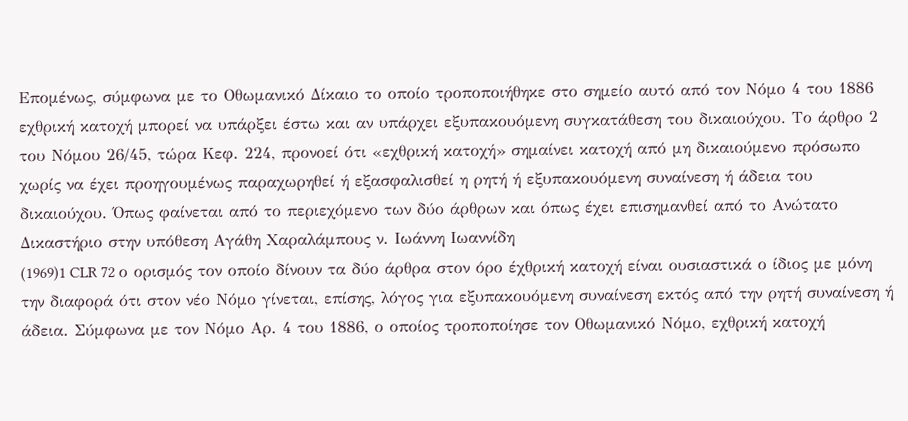Επομένως, σύμφωνα με το Οθωμανικό Δίκαιο το οποίο τροποποιήθηκε στο σημείο αυτό από τον Νόμο 4 του 1886 εχθρική κατοχή μπορεί να υπάρξει έστω και αν υπάρχει εξυπακουόμενη συγκατάθεση του δικαιούχου. Το άρθρο 2 του Νόμου 26/45, τώρα Κεφ. 224, προνοεί ότι «εχθρική κατοχή» σημαίνει κατοχή από μη δικαιούμενο πρόσωπο χωρίς να έχει προηγουμένως παραχωρηθεί ή εξασφαλισθεί η ρητή ή εξυπακουόμενη συναίνεση ή άδεια του δικαιούχου. Όπως φαίνεται από το περιεχόμενο των δύο άρθρων και όπως έχει επισημανθεί από το Ανώτατο Δικαστήριο στην υπόθεση Αγάθη Χαραλάμπους ν. Ιωάννη Ιωαννίδη
(1969)1 CLR 72 ο ορισμός τον οποίο δίνουν τα δύο άρθρα στον όρο έχθρική κατοχή είναι ουσιαστικά ο ίδιος με μόνη την διαφορά ότι στον νέο Νόμο γίνεται, επίσης, λόγος για εξυπακουόμενη συναίνεση εκτός από την ρητή συναίνεση ή άδεια. Σύμφωνα με τον Νόμο Αρ. 4 του 1886, ο οποίος τροποποίησε τον Οθωμανικό Νόμο, εχθρική κατοχή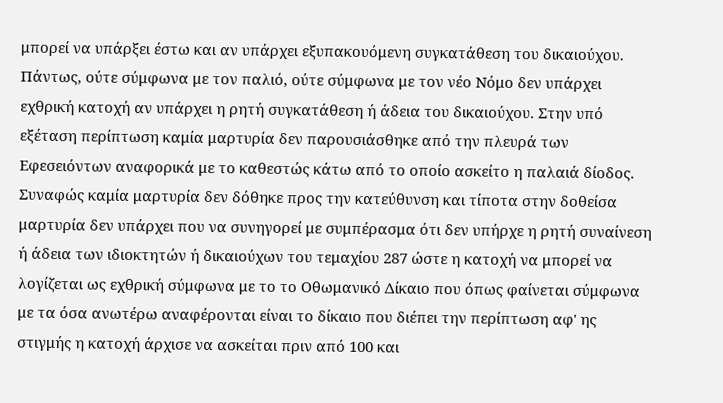μπορεί να υπάρξει έστω και αν υπάρχει εξυπακουόμενη συγκατάθεση του δικαιούχου. Πάντως, ούτε σύμφωνα με τον παλιό, ούτε σύμφωνα με τον νέο Νόμο δεν υπάρχει εχθρική κατοχή αν υπάρχει η ρητή συγκατάθεση ή άδεια του δικαιούχου. Στην υπό εξέταση περίπτωση καμία μαρτυρία δεν παρουσιάσθηκε από την πλευρά των Εφεσειόντων αναφορικά με το καθεστώς κάτω από το οποίο ασκείτο η παλαιά δίοδος. Συναφώς καμία μαρτυρία δεν δόθηκε προς την κατεύθυνση και τίποτα στην δοθείσα μαρτυρία δεν υπάρχει που να συνηγορεί με συμπέρασμα ότι δεν υπήρχε η ρητή συναίνεση ή άδεια των ιδιοκτητών ή δικαιούχων του τεμαχίου 287 ώστε η κατοχή να μπορεί να λογίζεται ως εχθρική σύμφωνα με το το Οθωμανικό Δίκαιο που όπως φαίνεται σύμφωνα με τα όσα ανωτέρω αναφέρονται είναι το δίκαιο που διέπει την περίπτωση αφ' ης στιγμής η κατοχή άρχισε να ασκείται πριν από 100 και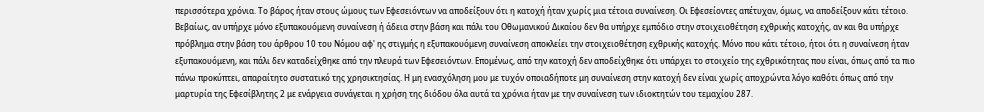περισσότερα χρόνια. Το βάρος ήταν στους ώμους των Εφεσειόντων να αποδείξουν ότι η κατοχή ήταν χωρίς μια τέτοια συναίνεση. Οι Εφεσείοντες απέτυχαν, όμως, να αποδείξουν κάτι τέτοιο. Βεβαίως, αν υπήρχε μόνο εξυπακουόμενη συναίνεση ή άδεια στην βάση και πάλι του Οθωμανικού Δικαίου δεν θα υπήρχε εμπόδιο στην στοιχειοθέτηση εχθρικής κατοχής, αν και θα υπήρχε πρόβλημα στην βάση του άρθρου 10 του Νόμου αφ' ης στιγμής η εξυπακουόμενη συναίνεση αποκλείει την στοιχειοθέτηση εχθρικής κατοχής. Μόνο που κάτι τέτοιο, ήτοι ότι η συναίνεση ήταν εξυπακουόμενη, και πάλι δεν καταδείχθηκε από την πλευρά των Εφεσειόντων. Επομένως, από την κατοχή δεν αποδείχθηκε ότι υπάρχει το στοιχείο της εχθρικότητας που είναι, όπως από τα πιο πάνω προκύπτει, απαραίτητο συστατικό της χρησικτησίας. Η μη ενασχόληση μου με τυχόν οποιαδήποτε μη συναίνεση στην κατοχή δεν είναι χωρίς αποχρώντα λόγο καθότι όπως από την μαρτυρία της Εφεσίβλητης 2 με ενάργεια συνάγεται η χρήση της διόδου όλα αυτά τα χρόνια ήταν με την συναίνεση των ιδιοκτητών του τεμαχίου 287.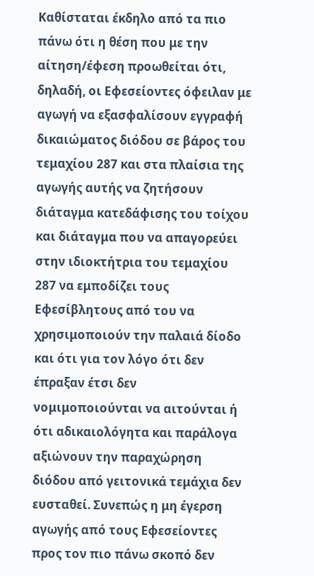Καθίσταται έκδηλο από τα πιο πάνω ότι η θέση που με την αίτηση/έφεση προωθείται ότι, δηλαδή, οι Εφεσείοντες όφειλαν με αγωγή να εξασφαλίσουν εγγραφή δικαιώματος διόδου σε βάρος του τεμαχίου 287 και στα πλαίσια της αγωγής αυτής να ζητήσουν διάταγμα κατεδάφισης του τοίχου και διάταγμα που να απαγορεύει στην ιδιοκτήτρια του τεμαχίου 287 να εμποδίζει τους Εφεσίβλητους από του να χρησιμοποιούν την παλαιά δίοδο και ότι για τον λόγο ότι δεν έπραξαν έτσι δεν νομιμοποιούνται να αιτούνται ή ότι αδικαιολόγητα και παράλογα αξιώνουν την παραχώρηση διόδου από γειτονικά τεμάχια δεν ευσταθεί. Συνεπώς η μη έγερση αγωγής από τους Εφεσείοντες προς τον πιο πάνω σκοπό δεν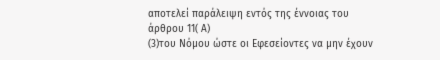αποτελεί παράλειψη εντός της έννοιας του άρθρου 11( Α)
(3)του Νόμου ώστε οι Εφεσείοντες να μην έχουν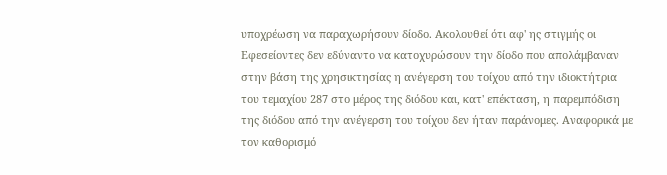υποχρέωση να παραχωρήσουν δίοδο. Ακολουθεί ότι αφ' ης στιγμής οι Εφεσείοντες δεν εδύναντο να κατοχυρώσουν την δίοδο που απολάμβαναν στην βάση της χρησικτησίας η ανέγερση του τοίχου από την ιδιοκτήτρια του τεμαχίου 287 στο μέρος της διόδου και, κατ' επέκταση, η παρεμπόδιση της διόδου από την ανέγερση του τοίχου δεν ήταν παράνομες. Αναφορικά με τον καθορισμό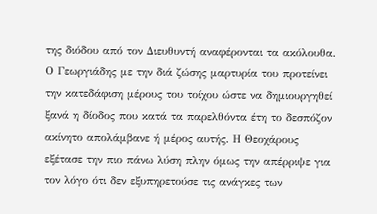της διόδου από τον Διευθυντή αναφέρονται τα ακόλουθα. Ο Γεωργιάδης με την διά ζώσης μαρτυρία του προτείνει την κατεδάφιση μέρους του τοίχου ώστε να δημιουργηθεί ξανά η δίοδος που κατά τα παρελθόντα έτη το δεσπόζον ακίνητο απολάμβανε ή μέρος αυτής. Η Θεοχάρους εξέτασε την πιο πάνω λύση πλην όμως την απέρριψε για τον λόγο ότι δεν εξυπηρετούσε τις ανάγκες των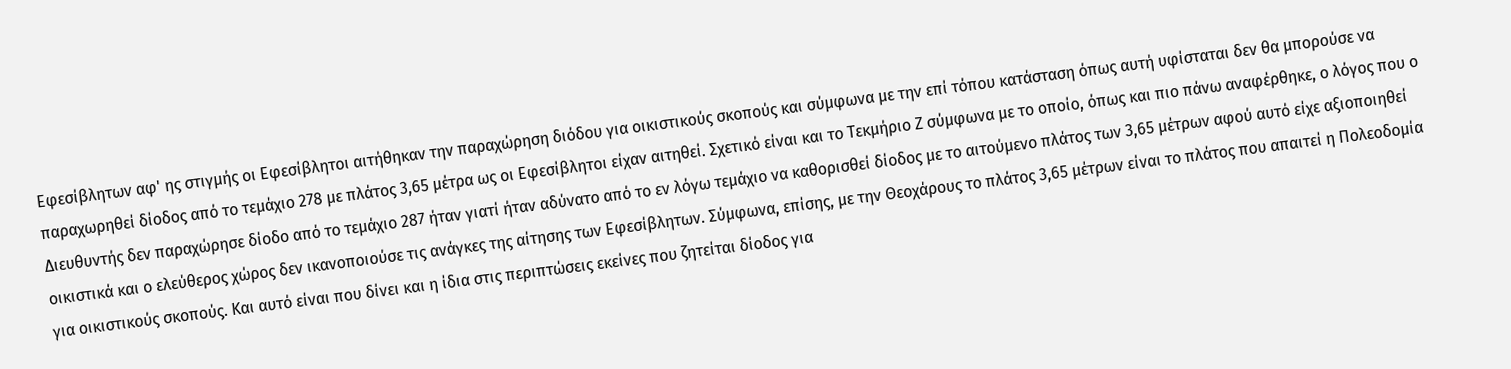Εφεσίβλητων αφ' ης στιγμής οι Εφεσίβλητοι αιτήθηκαν την παραχώρηση διόδου για οικιστικούς σκοπούς και σύμφωνα με την επί τόπου κατάσταση όπως αυτή υφίσταται δεν θα μπορούσε να παραχωρηθεί δίοδος από το τεμάχιο 278 με πλάτος 3,65 μέτρα ως οι Εφεσίβλητοι είχαν αιτηθεί. Σχετικό είναι και το Τεκμήριο Ζ σύμφωνα με το οποίο, όπως και πιο πάνω αναφέρθηκε, ο λόγος που ο Διευθυντής δεν παραχώρησε δίοδο από το τεμάχιο 287 ήταν γιατί ήταν αδύνατο από το εν λόγω τεμάχιο να καθορισθεί δίοδος με το αιτούμενο πλάτος των 3,65 μέτρων αφού αυτό είχε αξιοποιηθεί οικιστικά και ο ελεύθερος χώρος δεν ικανοποιούσε τις ανάγκες της αίτησης των Εφεσίβλητων. Σύμφωνα, επίσης, με την Θεοχάρους το πλάτος 3,65 μέτρων είναι το πλάτος που απαιτεί η Πολεοδομία για οικιστικούς σκοπούς. Και αυτό είναι που δίνει και η ίδια στις περιπτώσεις εκείνες που ζητείται δίοδος για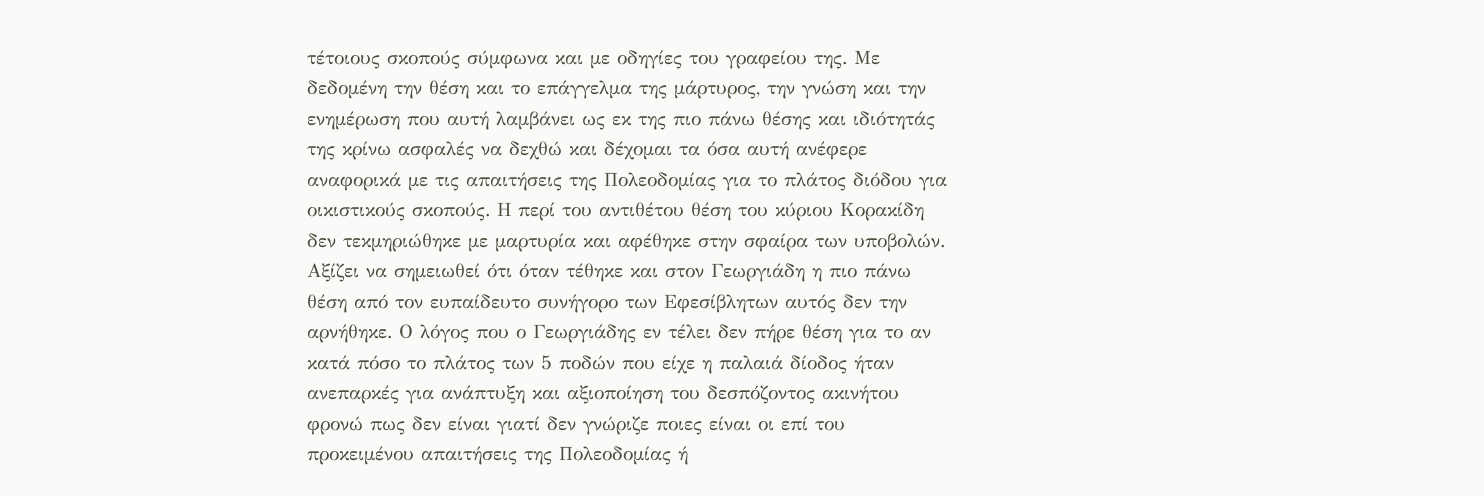τέτοιους σκοπούς σύμφωνα και με οδηγίες του γραφείου της. Με δεδομένη την θέση και το επάγγελμα της μάρτυρος, την γνώση και την ενημέρωση που αυτή λαμβάνει ως εκ της πιο πάνω θέσης και ιδιότητάς της κρίνω ασφαλές να δεχθώ και δέχομαι τα όσα αυτή ανέφερε αναφορικά με τις απαιτήσεις της Πολεοδομίας για το πλάτος διόδου για οικιστικούς σκοπούς. Η περί του αντιθέτου θέση του κύριου Κορακίδη δεν τεκμηριώθηκε με μαρτυρία και αφέθηκε στην σφαίρα των υποβολών. Αξίζει να σημειωθεί ότι όταν τέθηκε και στον Γεωργιάδη η πιο πάνω θέση από τον ευπαίδευτο συνήγορο των Εφεσίβλητων αυτός δεν την αρνήθηκε. Ο λόγος που ο Γεωργιάδης εν τέλει δεν πήρε θέση για το αν κατά πόσο το πλάτος των 5 ποδών που είχε η παλαιά δίοδος ήταν ανεπαρκές για ανάπτυξη και αξιοποίηση του δεσπόζοντος ακινήτου φρονώ πως δεν είναι γιατί δεν γνώριζε ποιες είναι οι επί του προκειμένου απαιτήσεις της Πολεοδομίας ή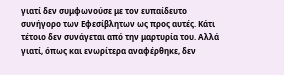γιατί δεν συμφωνούσε με τον ευπαίδευτο συνήγορο των Εφεσίβλητων ως προς αυτές. Κάτι τέτοιο δεν συνάγεται από την μαρτυρία του. Αλλά γιατί, όπως και ενωρίτερα αναφέρθηκε, δεν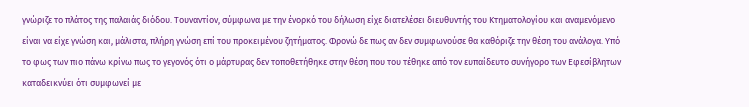γνώριζε το πλάτος της παλαιάς διόδου. Τουναντίον, σύμφωνα με την ένορκό του δήλωση είχε διατελέσει διευθυντής του Κτηματολογίου και αναμενόμενο είναι να είχε γνώση και, μάλιστα, πλήρη γνώση επί του προκειμένου ζητήματος. Φρονώ δε πως αν δεν συμφωνούσε θα καθόριζε την θέση του ανάλογα. Υπό το φως των πιο πάνω κρίνω πως το γεγονός ότι ο μάρτυρας δεν τοποθετήθηκε στην θέση που του τέθηκε από τον ευπαίδευτο συνήγορο των Εφεσίβλητων καταδεικνύει ότι συμφωνεί με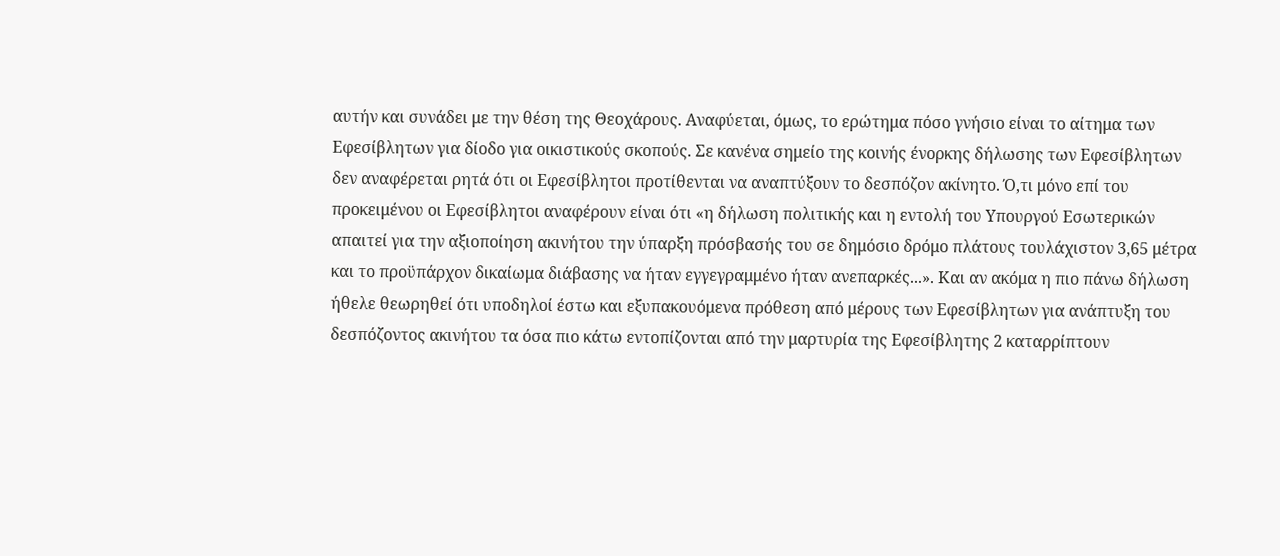αυτήν και συνάδει με την θέση της Θεοχάρους. Αναφύεται, όμως, το ερώτημα πόσο γνήσιο είναι το αίτημα των Εφεσίβλητων για δίοδο για οικιστικούς σκοπούς. Σε κανένα σημείο της κοινής ένορκης δήλωσης των Εφεσίβλητων δεν αναφέρεται ρητά ότι οι Εφεσίβλητοι προτίθενται να αναπτύξουν το δεσπόζον ακίνητο. Ό,τι μόνο επί του προκειμένου οι Εφεσίβλητοι αναφέρουν είναι ότι «η δήλωση πολιτικής και η εντολή του Υπουργού Εσωτερικών απαιτεί για την αξιοποίηση ακινήτου την ύπαρξη πρόσβασής του σε δημόσιο δρόμο πλάτους τουλάχιστον 3,65 μέτρα και το προϋπάρχον δικαίωμα διάβασης να ήταν εγγεγραμμένο ήταν ανεπαρκές...». Και αν ακόμα η πιο πάνω δήλωση ήθελε θεωρηθεί ότι υποδηλοί έστω και εξυπακουόμενα πρόθεση από μέρους των Εφεσίβλητων για ανάπτυξη του δεσπόζοντος ακινήτου τα όσα πιο κάτω εντοπίζονται από την μαρτυρία της Εφεσίβλητης 2 καταρρίπτουν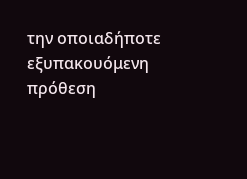την οποιαδήποτε εξυπακουόμενη πρόθεση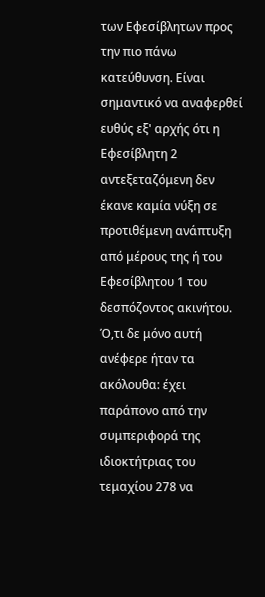των Εφεσίβλητων προς την πιο πάνω κατεύθυνση. Είναι σημαντικό να αναφερθεί ευθύς εξ' αρχής ότι η Εφεσίβλητη 2 αντεξεταζόμενη δεν έκανε καμία νύξη σε προτιθέμενη ανάπτυξη από μέρους της ή του Εφεσίβλητου 1 του δεσπόζοντος ακινήτου. Ό,τι δε μόνο αυτή ανέφερε ήταν τα ακόλουθα: έχει παράπονο από την συμπεριφορά της ιδιοκτήτριας του τεμαχίου 278 να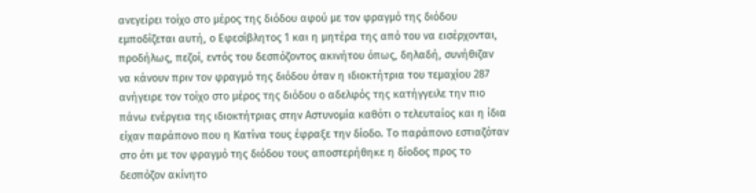ανεγείρει τοίχο στο μέρος της διόδου αφού με τον φραγμό της διόδου εμποδίζεται αυτή, ο Εφεσίβλητος 1 και η μητέρα της από του να εισέρχονται, προδήλως, πεζοί, εντός του δεσπόζοντος ακινήτου όπως, δηλαδή, συνήθιζαν να κάνουν πριν τον φραγμό της διόδου όταν η ιδιοκτήτρια του τεμαχίου 287 ανήγειρε τον τοίχο στο μέρος της διόδου ο αδελφός της κατήγγειλε την πιο πάνω ενέργεια της ιδιοκτήτριας στην Αστυνομία καθότι ο τελευταίος και η ίδια είχαν παράπονο που η Κατίνα τους έφραξε την δίοδο. Το παράπονο εστιαζόταν στο ότι με τον φραγμό της διόδου τους αποστερήθηκε η δίοδος προς το δεσπόζον ακίνητο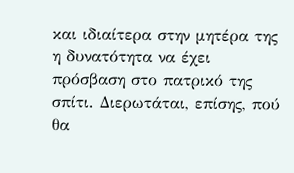και ιδιαίτερα στην μητέρα της η δυνατότητα να έχει πρόσβαση στο πατρικό της σπίτι. Διερωτάται, επίσης, πού θα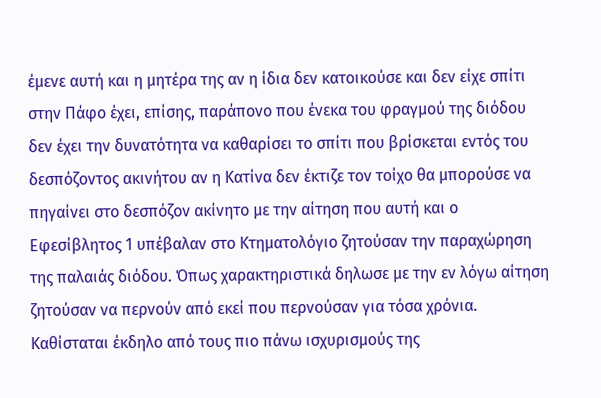έμενε αυτή και η μητέρα της αν η ίδια δεν κατοικούσε και δεν είχε σπίτι στην Πάφο έχει, επίσης, παράπονο που ένεκα του φραγμού της διόδου δεν έχει την δυνατότητα να καθαρίσει το σπίτι που βρίσκεται εντός του δεσπόζοντος ακινήτου αν η Κατίνα δεν έκτιζε τον τοίχο θα μπορούσε να πηγαίνει στο δεσπόζον ακίνητο με την αίτηση που αυτή και ο Εφεσίβλητος 1 υπέβαλαν στο Κτηματολόγιο ζητούσαν την παραχώρηση της παλαιάς διόδου. Όπως χαρακτηριστικά δηλωσε με την εν λόγω αίτηση ζητούσαν να περνούν από εκεί που περνούσαν για τόσα χρόνια. Καθίσταται έκδηλο από τους πιο πάνω ισχυρισμούς της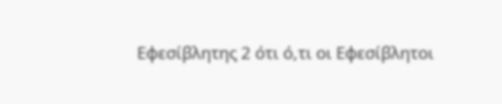Εφεσίβλητης 2 ότι ό,τι οι Εφεσίβλητοι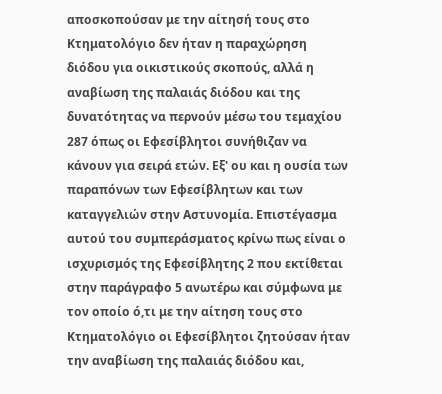αποσκοπούσαν με την αίτησή τους στο Κτηματολόγιο δεν ήταν η παραχώρηση διόδου για οικιστικούς σκοπούς, αλλά η αναβίωση της παλαιάς διόδου και της δυνατότητας να περνούν μέσω του τεμαχίου 287 όπως οι Εφεσίβλητοι συνήθιζαν να κάνουν για σειρά ετών. Εξ' ου και η ουσία των παραπόνων των Εφεσίβλητων και των καταγγελιών στην Αστυνομία. Επιστέγασμα αυτού του συμπεράσματος κρίνω πως είναι ο ισχυρισμός της Εφεσίβλητης 2 που εκτίθεται στην παράγραφο 5 ανωτέρω και σύμφωνα με τον οποίο ό,τι με την αίτηση τους στο Κτηματολόγιο οι Εφεσίβλητοι ζητούσαν ήταν την αναβίωση της παλαιάς διόδου και,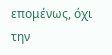επομένως, όχι την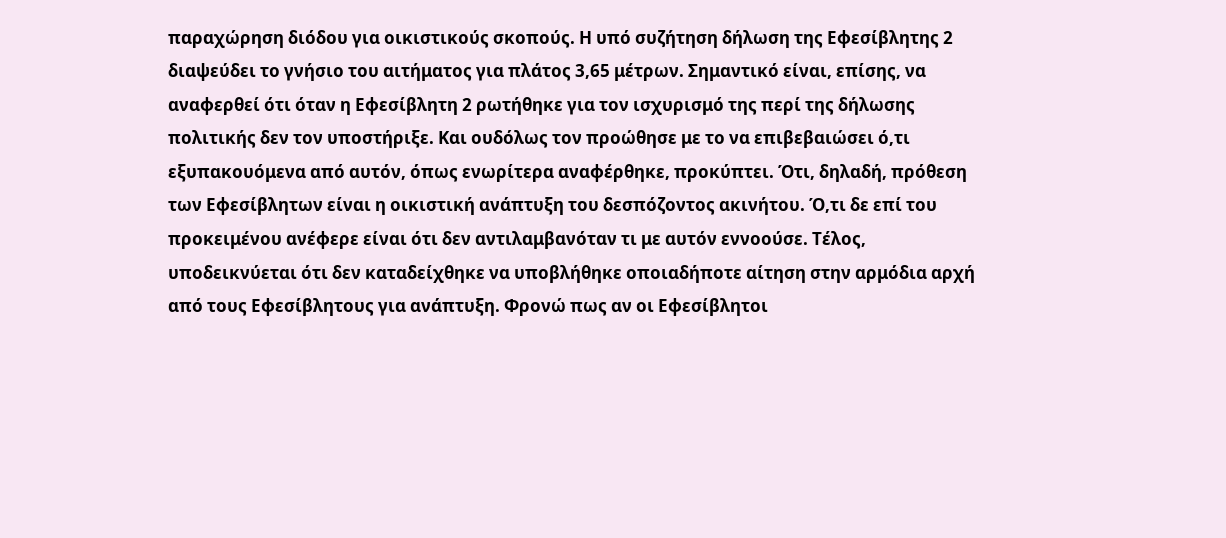παραχώρηση διόδου για οικιστικούς σκοπούς. Η υπό συζήτηση δήλωση της Εφεσίβλητης 2 διαψεύδει το γνήσιο του αιτήματος για πλάτος 3,65 μέτρων. Σημαντικό είναι, επίσης, να αναφερθεί ότι όταν η Εφεσίβλητη 2 ρωτήθηκε για τον ισχυρισμό της περί της δήλωσης πολιτικής δεν τον υποστήριξε. Και ουδόλως τον προώθησε με το να επιβεβαιώσει ό,τι εξυπακουόμενα από αυτόν, όπως ενωρίτερα αναφέρθηκε, προκύπτει. Ότι, δηλαδή, πρόθεση των Εφεσίβλητων είναι η οικιστική ανάπτυξη του δεσπόζοντος ακινήτου. Ό,τι δε επί του προκειμένου ανέφερε είναι ότι δεν αντιλαμβανόταν τι με αυτόν εννοούσε. Τέλος, υποδεικνύεται ότι δεν καταδείχθηκε να υποβλήθηκε οποιαδήποτε αίτηση στην αρμόδια αρχή από τους Εφεσίβλητους για ανάπτυξη. Φρονώ πως αν οι Εφεσίβλητοι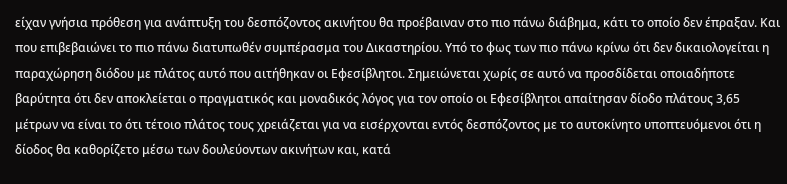είχαν γνήσια πρόθεση για ανάπτυξη του δεσπόζοντος ακινήτου θα προέβαιναν στο πιο πάνω διάβημα, κάτι το οποίο δεν έπραξαν. Και που επιβεβαιώνει το πιο πάνω διατυπωθέν συμπέρασμα του Δικαστηρίου. Υπό το φως των πιο πάνω κρίνω ότι δεν δικαιολογείται η παραχώρηση διόδου με πλάτος αυτό που αιτήθηκαν οι Εφεσίβλητοι. Σημειώνεται χωρίς σε αυτό να προσδίδεται οποιαδήποτε βαρύτητα ότι δεν αποκλείεται ο πραγματικός και μοναδικός λόγος για τον οποίο οι Εφεσίβλητοι απαίτησαν δίοδο πλάτους 3,65 μέτρων να είναι το ότι τέτοιο πλάτος τους χρειάζεται για να εισέρχονται εντός δεσπόζοντος με το αυτοκίνητο υποπτευόμενοι ότι η δίοδος θα καθορίζετο μέσω των δουλεύοντων ακινήτων και, κατά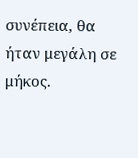συνέπεια, θα ήταν μεγάλη σε μήκος.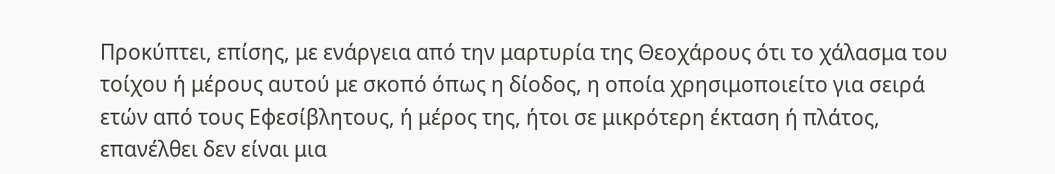Προκύπτει, επίσης, με ενάργεια από την μαρτυρία της Θεοχάρους ότι το χάλασμα του τοίχου ή μέρους αυτού με σκοπό όπως η δίοδος, η οποία χρησιμοποιείτο για σειρά ετών από τους Εφεσίβλητους, ή μέρος της, ήτοι σε μικρότερη έκταση ή πλάτος, επανέλθει δεν είναι μια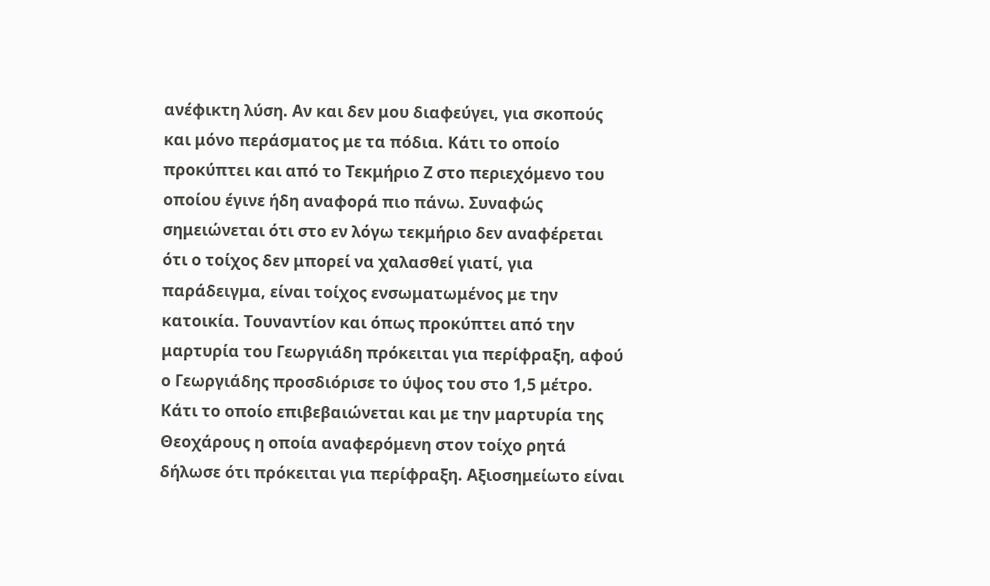ανέφικτη λύση. Αν και δεν μου διαφεύγει, για σκοπούς και μόνο περάσματος με τα πόδια. Κάτι το οποίο προκύπτει και από το Τεκμήριο Ζ στο περιεχόμενο του οποίου έγινε ήδη αναφορά πιο πάνω. Συναφώς σημειώνεται ότι στο εν λόγω τεκμήριο δεν αναφέρεται ότι ο τοίχος δεν μπορεί να χαλασθεί γιατί, για παράδειγμα, είναι τοίχος ενσωματωμένος με την κατοικία. Τουναντίον και όπως προκύπτει από την μαρτυρία του Γεωργιάδη πρόκειται για περίφραξη, αφού ο Γεωργιάδης προσδιόρισε το ύψος του στο 1,5 μέτρο. Κάτι το οποίο επιβεβαιώνεται και με την μαρτυρία της Θεοχάρους η οποία αναφερόμενη στον τοίχο ρητά δήλωσε ότι πρόκειται για περίφραξη. Αξιοσημείωτο είναι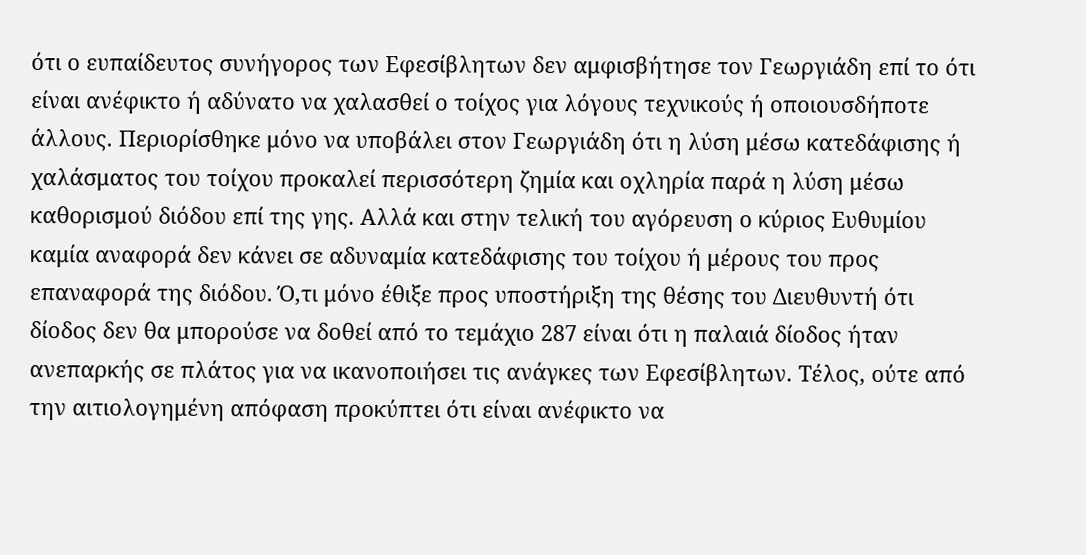ότι ο ευπαίδευτος συνήγορος των Εφεσίβλητων δεν αμφισβήτησε τον Γεωργιάδη επί το ότι είναι ανέφικτο ή αδύνατο να χαλασθεί ο τοίχος για λόγους τεχνικούς ή οποιουσδήποτε άλλους. Περιορίσθηκε μόνο να υποβάλει στον Γεωργιάδη ότι η λύση μέσω κατεδάφισης ή χαλάσματος του τοίχου προκαλεί περισσότερη ζημία και οχληρία παρά η λύση μέσω καθορισμού διόδου επί της γης. Αλλά και στην τελική του αγόρευση ο κύριος Ευθυμίου καμία αναφορά δεν κάνει σε αδυναμία κατεδάφισης του τοίχου ή μέρους του προς επαναφορά της διόδου. Ό,τι μόνο έθιξε προς υποστήριξη της θέσης του Διευθυντή ότι δίοδος δεν θα μπορούσε να δοθεί από το τεμάχιο 287 είναι ότι η παλαιά δίοδος ήταν ανεπαρκής σε πλάτος για να ικανοποιήσει τις ανάγκες των Εφεσίβλητων. Τέλος, ούτε από την αιτιολογημένη απόφαση προκύπτει ότι είναι ανέφικτο να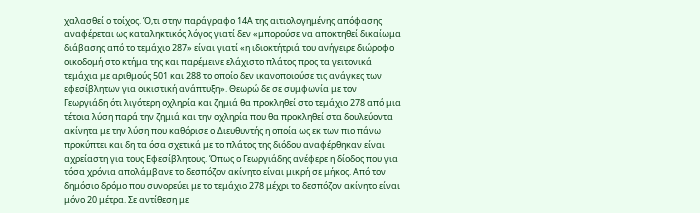χαλασθεί ο τοίχος. Ό,τι στην παράγραφο 14Α της αιτιολογημένης απόφασης αναφέρεται ως καταληκτικός λόγος γιατί δεν «μπορούσε να αποκτηθεί δικαίωμα διάβασης από το τεμάχιο 287» είναι γιατί «η ιδιοκτήτριά του ανήγειρε διώροφο οικοδομή στο κτήμα της και παρέμεινε ελάχιστο πλάτος προς τα γειτονικά τεμάχια με αριθμούς 501 και 288 το οποίο δεν ικανοποιούσε τις ανάγκες των εφεσίβλητων για οικιστική ανάπτυξη». Θεωρώ δε σε συμφωνία με τον Γεωργιάδη ότι λιγότερη οχληρία και ζημιά θα προκληθεί στο τεμάχιο 278 από μια τέτοια λύση παρά την ζημιά και την οχληρία που θα προκληθεί στα δουλεύοντα ακίνητα με την λύση που καθόρισε ο Διευθυντής η οποία ως εκ των πιο πάνω προκύπτει και δη τα όσα σχετικά με το πλάτος της διόδου αναφέρθηκαν είναι αχρείαστη για τους Εφεσίβλητους. Όπως ο Γεωργιάδης ανέφερε η δίοδος που για τόσα χρόνια απολάμβανε το δεσπόζον ακίνητο είναι μικρή σε μήκος. Από τον δημόσιο δρόμο που συνορεύει με το τεμάχιο 278 μέχρι το δεσπόζον ακίνητο είναι μόνο 20 μέτρα. Σε αντίθεση με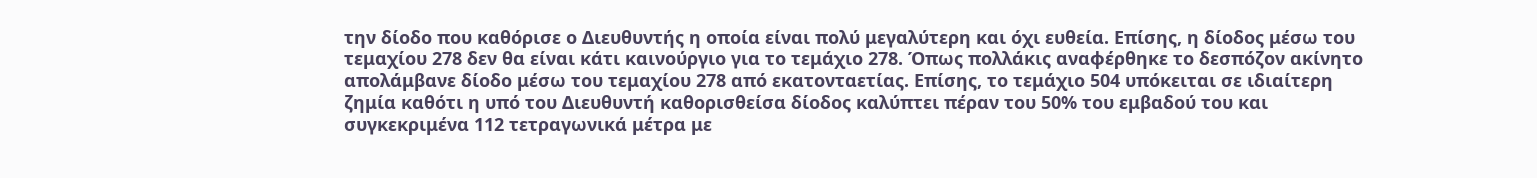την δίοδο που καθόρισε ο Διευθυντής η οποία είναι πολύ μεγαλύτερη και όχι ευθεία. Επίσης, η δίοδος μέσω του τεμαχίου 278 δεν θα είναι κάτι καινούργιο για το τεμάχιο 278. Όπως πολλάκις αναφέρθηκε το δεσπόζον ακίνητο απολάμβανε δίοδο μέσω του τεμαχίου 278 από εκατονταετίας. Επίσης, το τεμάχιο 504 υπόκειται σε ιδιαίτερη ζημία καθότι η υπό του Διευθυντή καθορισθείσα δίοδος καλύπτει πέραν του 50% του εμβαδού του και συγκεκριμένα 112 τετραγωνικά μέτρα με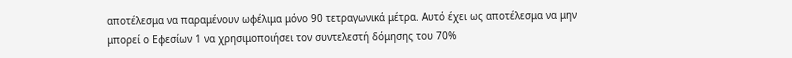αποτέλεσμα να παραμένουν ωφέλιμα μόνο 90 τετραγωνικά μέτρα. Αυτό έχει ως αποτέλεσμα να μην μπορεί ο Εφεσίων 1 να χρησιμοποιήσει τον συντελεστή δόμησης του 70%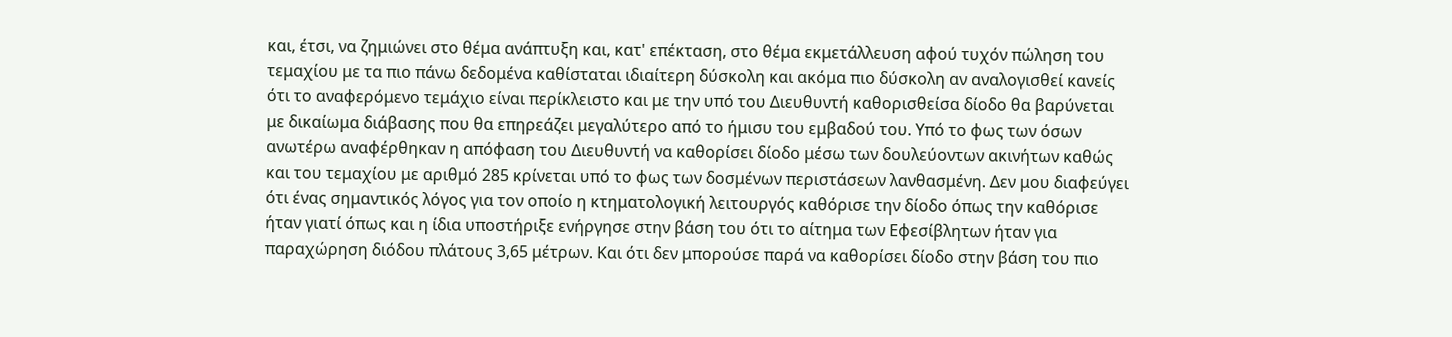και, έτσι, να ζημιώνει στο θέμα ανάπτυξη και, κατ' επέκταση, στο θέμα εκμετάλλευση αφού τυχόν πώληση του τεμαχίου με τα πιο πάνω δεδομένα καθίσταται ιδιαίτερη δύσκολη και ακόμα πιο δύσκολη αν αναλογισθεί κανείς ότι το αναφερόμενο τεμάχιο είναι περίκλειστο και με την υπό του Διευθυντή καθορισθείσα δίοδο θα βαρύνεται με δικαίωμα διάβασης που θα επηρεάζει μεγαλύτερο από το ήμισυ του εμβαδού του. Υπό το φως των όσων ανωτέρω αναφέρθηκαν η απόφαση του Διευθυντή να καθορίσει δίοδο μέσω των δουλεύοντων ακινήτων καθώς και του τεμαχίου με αριθμό 285 κρίνεται υπό το φως των δοσμένων περιστάσεων λανθασμένη. Δεν μου διαφεύγει ότι ένας σημαντικός λόγος για τον οποίο η κτηματολογική λειτουργός καθόρισε την δίοδο όπως την καθόρισε ήταν γιατί όπως και η ίδια υποστήριξε ενήργησε στην βάση του ότι το αίτημα των Εφεσίβλητων ήταν για παραχώρηση διόδου πλάτους 3,65 μέτρων. Και ότι δεν μπορούσε παρά να καθορίσει δίοδο στην βάση του πιο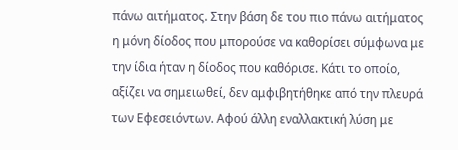πάνω αιτήματος. Στην βάση δε του πιο πάνω αιτήματος η μόνη δίοδος που μπορούσε να καθορίσει σύμφωνα με την ίδια ήταν η δίοδος που καθόρισε. Κάτι το οποίο, αξίζει να σημειωθεί, δεν αμφιβητήθηκε από την πλευρά των Εφεσειόντων. Αφού άλλη εναλλακτική λύση με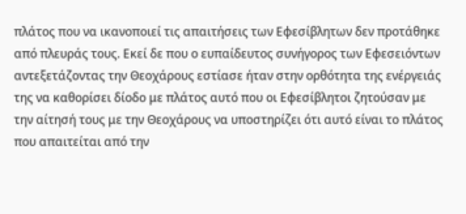πλάτος που να ικανοποιεί τις απαιτήσεις των Εφεσίβλητων δεν προτάθηκε από πλευράς τους. Εκεί δε που ο ευπαίδευτος συνήγορος των Εφεσειόντων αντεξετάζοντας την Θεοχάρους εστίασε ήταν στην ορθότητα της ενέργειάς της να καθορίσει δίοδο με πλάτος αυτό που οι Εφεσίβλητοι ζητούσαν με την αίτησή τους με την Θεοχάρους να υποστηρίζει ότι αυτό είναι το πλάτος που απαιτείται από την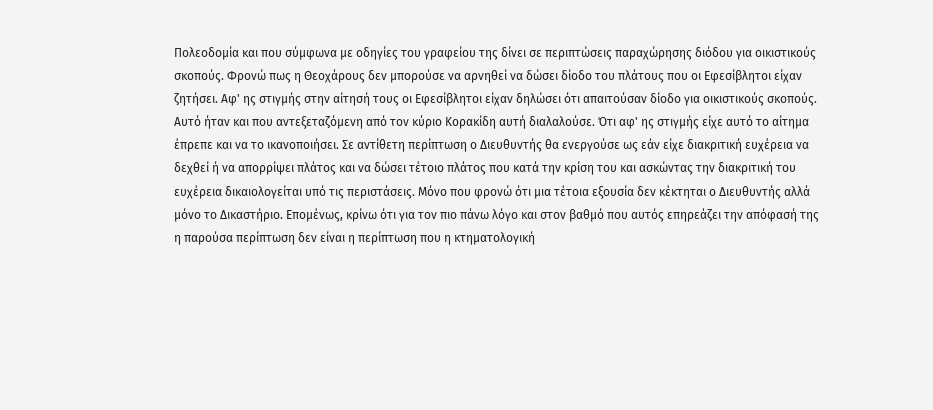Πολεοδομία και που σύμφωνα με οδηγίες του γραφείου της δίνει σε περιπτώσεις παραχώρησης διόδου για οικιστικούς σκοπούς. Φρονώ πως η Θεοχάρους δεν μπορούσε να αρνηθεί να δώσει δίοδο του πλάτους που οι Εφεσίβλητοι είχαν ζητήσει. Αφ' ης στιγμής στην αίτησή τους οι Εφεσίβλητοι είχαν δηλώσει ότι απαιτούσαν δίοδο για οικιστικούς σκοπούς. Αυτό ήταν και που αντεξεταζόμενη από τον κύριο Κορακίδη αυτή διαλαλούσε. Ότι αφ' ης στιγμής είχε αυτό το αίτημα έπρεπε και να το ικανοποιήσει. Σε αντίθετη περίπτωση ο Διευθυντής θα ενεργούσε ως εάν είχε διακριτική ευχέρεια να δεχθεί ή να απορρίψει πλάτος και να δώσει τέτοιο πλάτος που κατά την κρίση του και ασκώντας την διακριτική του ευχέρεια δικαιολογείται υπό τις περιστάσεις. Μόνο που φρονώ ότι μια τέτοια εξουσία δεν κέκτηται ο Διευθυντής αλλά μόνο το Δικαστήριο. Επομένως, κρίνω ότι για τον πιο πάνω λόγο και στον βαθμό που αυτός επηρεάζει την απόφασή της η παρούσα περίπτωση δεν είναι η περίπτωση που η κτηματολογική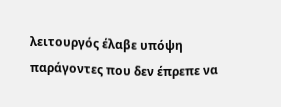λειτουργός έλαβε υπόψη παράγοντες που δεν έπρεπε να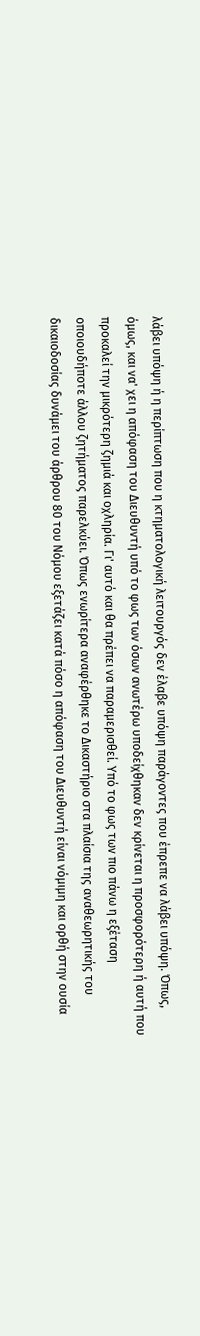λάβει υπόψη ή η περίπτωση που η κτηματολογική λειτουργός δεν έλαβε υπόψη παράγοντες που έπρεπε να λάβει υπόψη. Όπως, όμως, και να' χει η απόφαση του Διευθυντή υπό το φως των όσων ανωτέρω υποδείχθηκαν δεν κρίνεται η προσφορότερη ή αυτή που προκαλεί την μικρότερη ζημιά και οχληρία. Γι' αυτό και θα πρέπει να παραμερισθεί. Υπό το φως των πιο πάνω η εξέταση οποιουδήποτε άλλου ζητήματος παρελκύει. Όπως ενωρίτερα αναφέρθηκε το Δικαστήριο στα πλαίσια της αναθεωρητικής του δικαιοδοσίας δυνάμει του άρθρου 80 του Νόμου εξετάζει κατά πόσο η απόφαση του Διευθυντή είναι νόμιμη και ορθή στην ουσία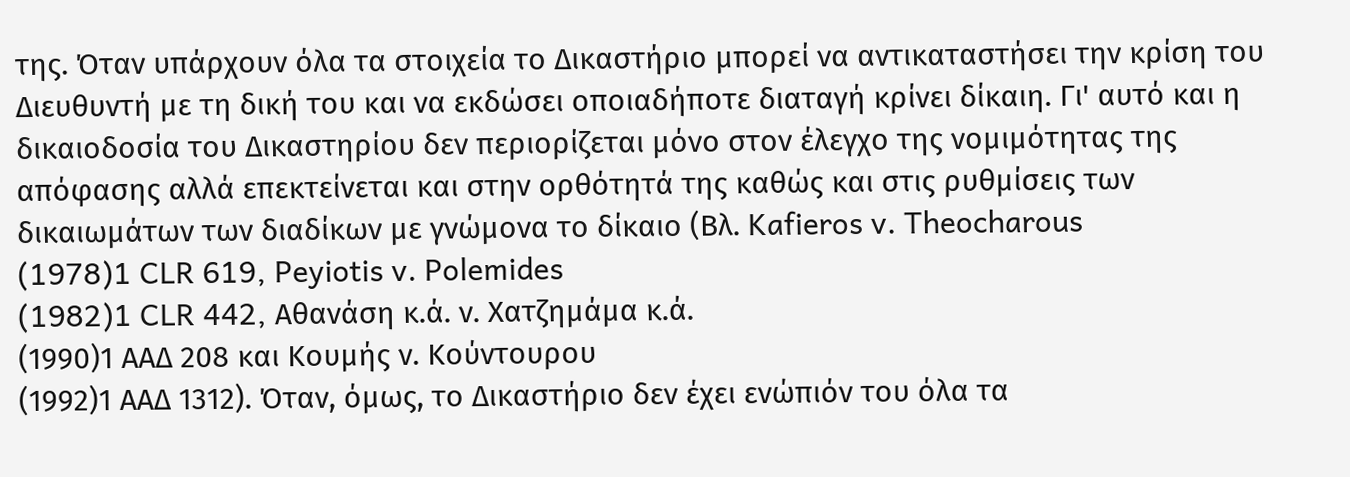της. Όταν υπάρχουν όλα τα στοιχεία το Δικαστήριο μπορεί να αντικαταστήσει την κρίση του Διευθυντή με τη δική του και να εκδώσει οποιαδήποτε διαταγή κρίνει δίκαιη. Γι' αυτό και η δικαιοδοσία του Δικαστηρίου δεν περιορίζεται μόνο στον έλεγχο της νομιμότητας της απόφασης αλλά επεκτείνεται και στην ορθότητά της καθώς και στις ρυθμίσεις των δικαιωμάτων των διαδίκων με γνώμονα το δίκαιο (Βλ. Kafieros v. Theocharous
(1978)1 CLR 619, Peyiotis v. Polemides
(1982)1 CLR 442, Αθανάση κ.ά. ν. Χατζημάμα κ.ά.
(1990)1 ΑΑΔ 208 και Κουμής ν. Κούντουρου
(1992)1 ΑΑΔ 1312). Όταν, όμως, το Δικαστήριο δεν έχει ενώπιόν του όλα τα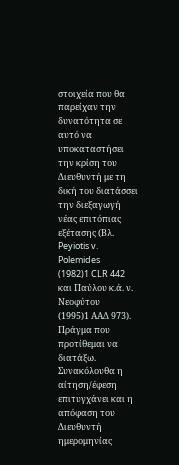στοιχεία που θα παρείχαν την δυνατότητα σε αυτό να υποκαταστήσει την κρίση του Διευθυντή με τη δική του διατάσσει την διεξαγωγή νέας επιτόπιας εξέτασης (Βλ. Peyiotis v. Polemides
(1982)1 CLR 442 και Παύλου κ.ά. ν. Νεοφύτου
(1995)1 ΑΑΔ 973). Πράγμα που προτίθεμαι να διατάξω. Συνακόλουθα η αίτηση/έφεση επιτυγχάνει και η απόφαση του Διευθυντή ημερομηνίας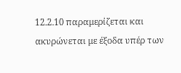12.2.10 παραμερίζεται και ακυρώνεται με έξοδα υπέρ των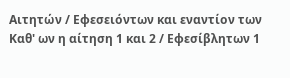Αιτητών / Εφεσειόντων και εναντίον των Καθ' ων η αίτηση 1 και 2 / Εφεσίβλητων 1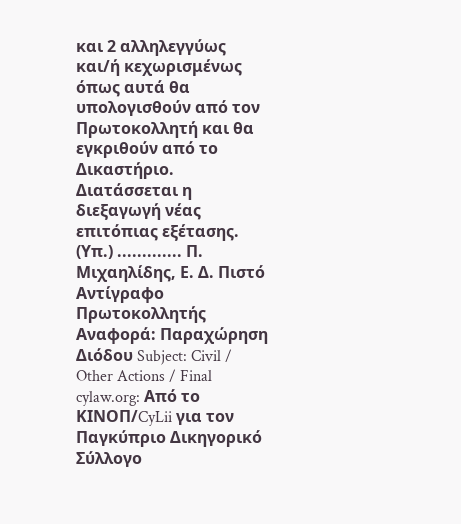και 2 αλληλεγγύως και/ή κεχωρισμένως όπως αυτά θα υπολογισθούν από τον Πρωτοκολλητή και θα εγκριθούν από το Δικαστήριο. Διατάσσεται η διεξαγωγή νέας επιτόπιας εξέτασης. (Υπ.) ............. Π. Μιχαηλίδης, Ε. Δ. Πιστό Αντίγραφο Πρωτοκολλητής Αναφορά: Παραχώρηση Διόδου Subject: Civil / Other Actions / Final cylaw.org: Από το ΚΙΝOΠ/CyLii για τον Παγκύπριο Δικηγορικό Σύλλογο